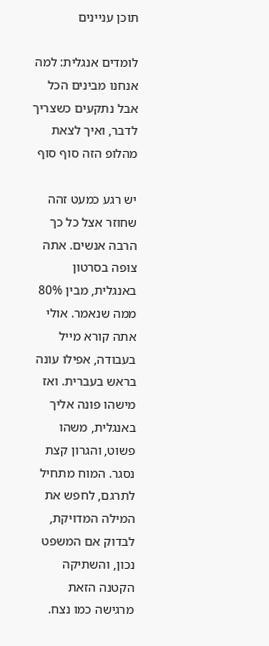תוכן עניינים

לומדים אנגלית: למה אנחנו מבינים הכל אבל נתקעים כשצריך לדבר, ואיך לצאת מהלופ הזה סוף סוף

יש רגע כמעט זהה שחוזר אצל כל כך הרבה אנשים. אתה צופה בסרטון באנגלית, מבין 80% ממה שנאמר. אולי אתה קורא מייל בעבודה, אפילו עונה בראש בעברית. ואז מישהו פונה אליך באנגלית, משהו פשוט, והגרון קצת נסגר. המוח מתחיל לתרגם, לחפש את המילה המדויקת, לבדוק אם המשפט נכון, והשתיקה הקטנה הזאת מרגישה כמו נצח.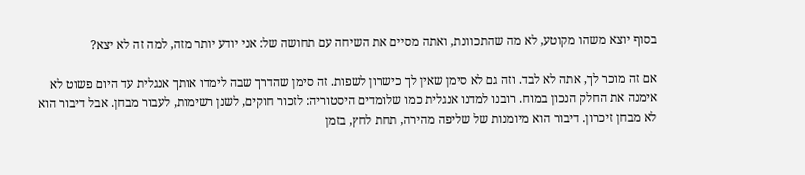בסוף יוצא משהו מקוטע, לא מה שהתכוונת, ואתה מסיים את השיחה עם תחושה של: אני יודע יותר מזה, למה זה לא יצא?

אם זה מוכר לך, אתה לא לבד. וזה גם לא סימן שאין לך כישרון לשפות. זה סימן שהדרך שבה לימדו אותך אנגלית עד היום פשוט לא אימנה את החלק הנכון במוח. רובנו למדנו אנגלית כמו שלומדים היסטוריה: לזכור חוקים, לשנן רשימות, לעבור מבחן. אבל דיבור הוא לא מבחן זיכרון. דיבור הוא מיומנות של שליפה מהירה, תחת לחץ, בזמן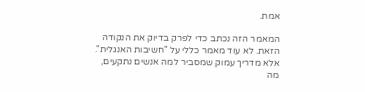אמת.

המאמר הזה נכתב כדי לפרק בדיוק את הנקודה הזאת. לא עוד מאמר כללי על "חשיבות האנגלית". אלא מדריך עמוק שמסביר למה אנשים נתקעים, מה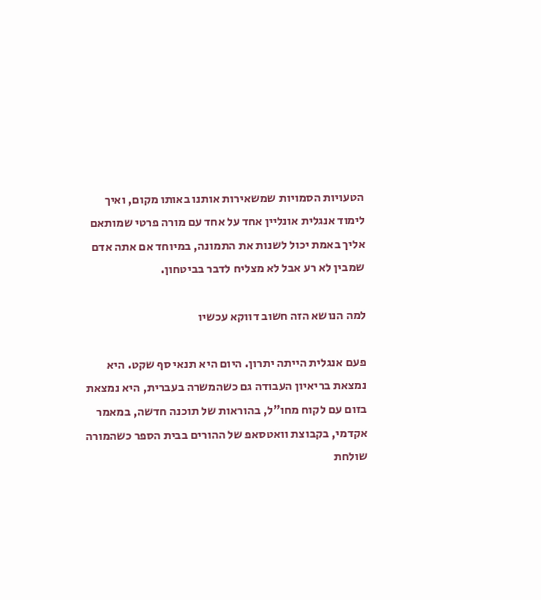הטעויות הסמויות שמשאירות אותנו באותו מקום, ואיך לימוד אנגלית אונליין אחד על אחד עם מורה פרטי שמותאם אליך באמת יכול לשנות את התמונה, במיוחד אם אתה אדם שמבין לא רע אבל לא מצליח לדבר בביטחון.

למה הנושא הזה חשוב דווקא עכשיו

פעם אנגלית הייתה יתרון. היום היא תנאי סף שקט. היא נמצאת בריאיון העבודה גם כשהמשרה בעברית, היא נמצאת בזום עם לקוח מחו"ל, בהוראות של תוכנה חדשה, במאמר אקדמי, בקבוצת וואטסאפ של ההורים בבית הספר כשהמורה שולחת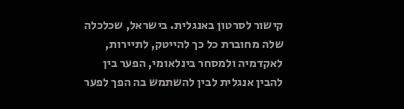קישור לסרטון באנגלית. בישראל, שכלכלה שלה מחוברת כל כך להייטק, לתיירות, לאקדמיה ולמסחר בינלאומי, הפער בין להבין אנגלית לבין להשתמש בה הפך לפער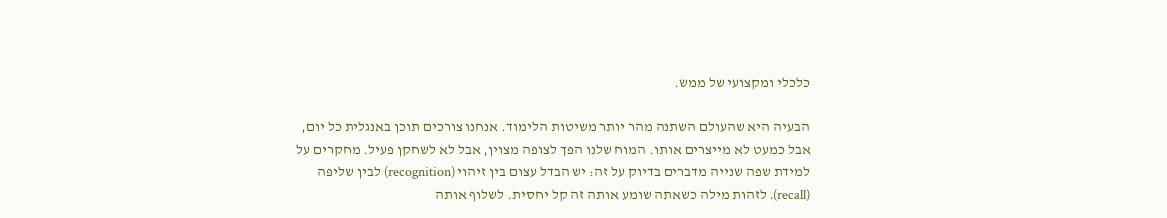כלכלי ומקצועי של ממש.

הבעיה היא שהעולם השתנה מהר יותר משיטות הלימוד. אנחנו צורכים תוכן באנגלית כל יום, אבל כמעט לא מייצרים אותו. המוח שלנו הפך לצופה מצוין, אבל לא לשחקן פעיל. מחקרים על למידת שפה שנייה מדברים בדיוק על זה: יש הבדל עצום בין זיהוי (recognition) לבין שליפה (recall). לזהות מילה כשאתה שומע אותה זה קל יחסית. לשלוף אותה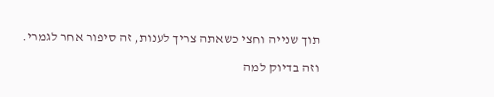תוך שנייה וחצי כשאתה צריך לענות, זה סיפור אחר לגמרי.

וזה בדיוק למה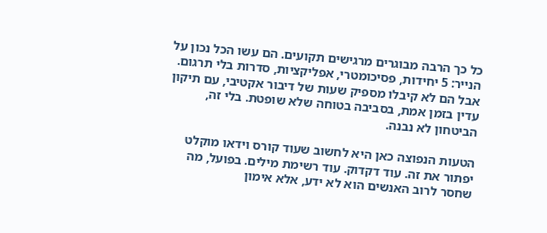כל כך הרבה מבוגרים מרגישים תקועים. הם עשו הכל נכון על הנייר: 5 יחידות, פסיכומטרי, אפליקציות, סדרות בלי תרגום. אבל הם לא קיבלו מספיק שעות של דיבור אקטיבי, עם תיקון עדין בזמן אמת, בסביבה בטוחה שלא שופטת. בלי זה, הביטחון לא נבנה.

הטעות הנפוצה כאן היא לחשוב שעוד קורס וידאו מוקלט יפתור את זה. עוד דקדוק. עוד רשימת מילים. בפועל, מה שחסר לרוב האנשים הוא לא ידע, אלא אימון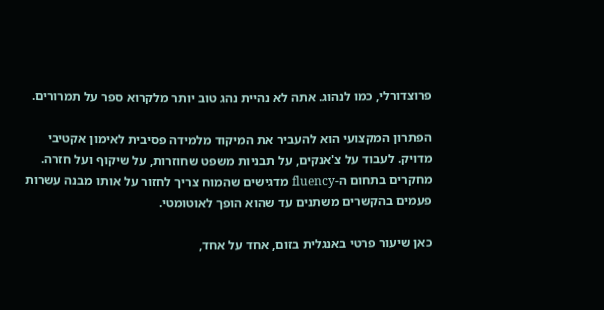פרוצדורלי, כמו לנהוג. אתה לא נהיית נהג טוב יותר מלקרוא ספר על תמרורים.

הפתרון המקצועי הוא להעביר את המיקוד מלמידה פסיבית לאימון אקטיבי מדויק. לעבוד על צ'אנקים, על תבניות משפט שחוזרות, על שיקוף ועל חזרה. מחקרים בתחום ה-fluency מדגישים שהמוח צריך לחזור על אותו מבנה עשרות פעמים בהקשרים משתנים עד שהוא הופך לאוטומטי.

כאן שיעור פרטי באנגלית בזום, אחד על אחד,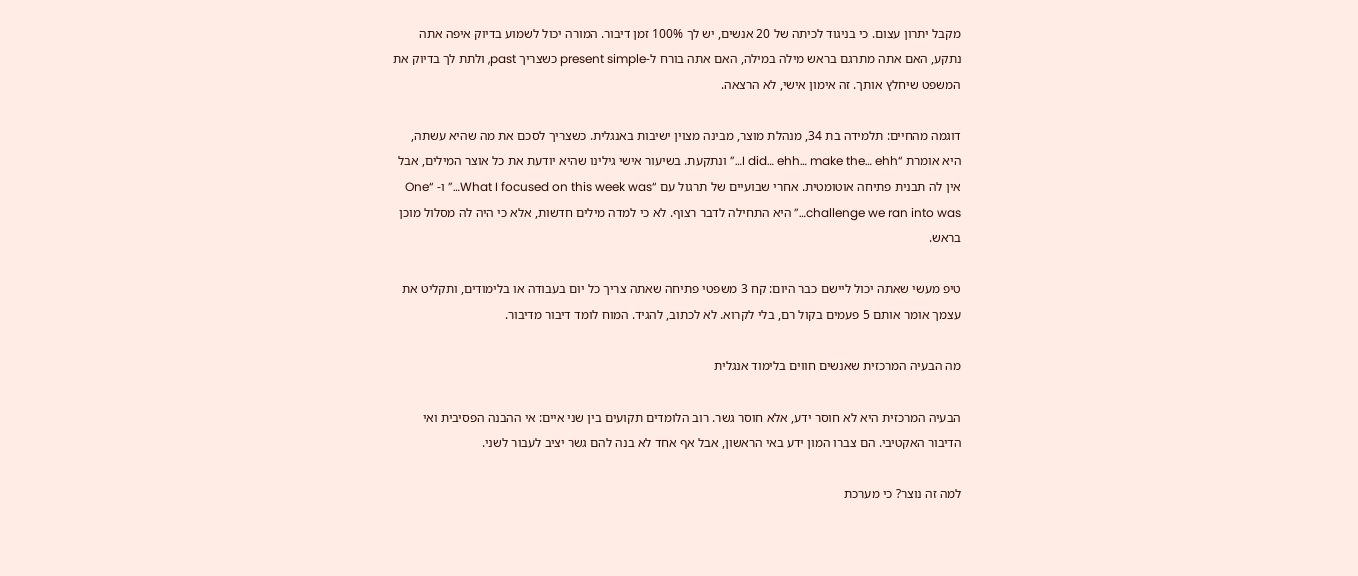מקבל יתרון עצום. כי בניגוד לכיתה של 20 אנשים, יש לך 100% זמן דיבור. המורה יכול לשמוע בדיוק איפה אתה נתקע, האם אתה מתרגם בראש מילה במילה, האם אתה בורח ל-present simple כשצריך past, ולתת לך בדיוק את המשפט שיחלץ אותך. זה אימון אישי, לא הרצאה.

דוגמה מהחיים: תלמידה בת 34, מנהלת מוצר, מבינה מצוין ישיבות באנגלית. כשצריך לסכם את מה שהיא עשתה, היא אומרת “I did… ehh… make the… ehh…” ונתקעת. בשיעור אישי גילינו שהיא יודעת את כל אוצר המילים, אבל אין לה תבנית פתיחה אוטומטית. אחרי שבועיים של תרגול עם “What I focused on this week was…” ו- “One challenge we ran into was…” היא התחילה לדבר רצוף. לא כי למדה מילים חדשות, אלא כי היה לה מסלול מוכן בראש.

טיפ מעשי שאתה יכול ליישם כבר היום: קח 3 משפטי פתיחה שאתה צריך כל יום בעבודה או בלימודים, ותקליט את עצמך אומר אותם 5 פעמים בקול רם, בלי לקרוא. לא לכתוב, להגיד. המוח לומד דיבור מדיבור.

מה הבעיה המרכזית שאנשים חווים בלימוד אנגלית

הבעיה המרכזית היא לא חוסר ידע, אלא חוסר גשר. רוב הלומדים תקועים בין שני איים: אי ההבנה הפסיבית ואי הדיבור האקטיבי. הם צברו המון ידע באי הראשון, אבל אף אחד לא בנה להם גשר יציב לעבור לשני.

למה זה נוצר? כי מערכת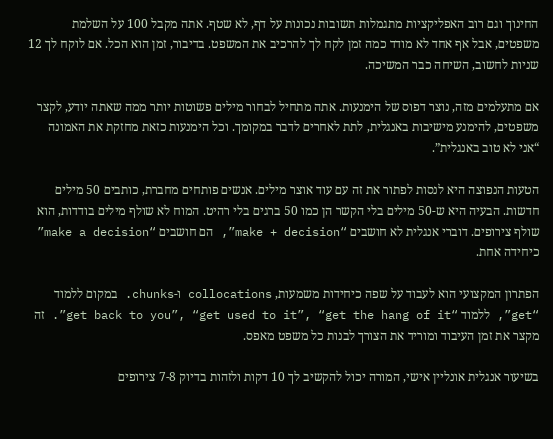החינוך וגם רוב האפליקציות מתגמלות תשובות נכונות על דף, לא שטף. אתה מקבל 100 על השלמת משפטים, אבל אף אחד לא מודד כמה זמן לקח לך להרכיב את המשפט. בדיבור, זמן הוא הכל. אם לוקח לך 12 שניות לחשוב, השיחה כבר המשיכה.

אם מתעלמים מזה, נוצר דפוס של הימנעות. אתה מתחיל לבחור מילים פשוטות יותר ממה שאתה יודע, לקצר משפטים, להימנע מישיבות באנגלית, לתת לאחרים לדבר במקומך. וכל הימנעות כזאת מחזקת את האמונה “אני לא טוב באנגלית”.

הטעות הנפוצה היא לנסות לפתור את זה עם עוד אוצר מילים. אנשים פותחים מחברת, כותבים 50 מילים חדשות. הבעיה היא ש-50 מילים בלי הקשר הן כמו 50 ברגים בלי רהיט. המוח לא שולף מילים בודדות, הוא שולף צירופים. דוברי אנגלית לא חושבים “make + decision”, הם חושבים “make a decision” כיחידה אחת.

הפתרון המקצועי הוא לעבוד על שפה כיחידות משמעות, collocations ו-chunks. במקום ללמוד “get”, ללמוד “get back to you”, “get used to it”, “get the hang of it”. זה מקצר את זמן העיבוד ומוריד את הצורך לבנות כל משפט מאפס.

בשיעור אנגלית אונליין אישי, המורה יכול להקשיב לך 10 דקות ולזהות בדיוק 7-8 צירופים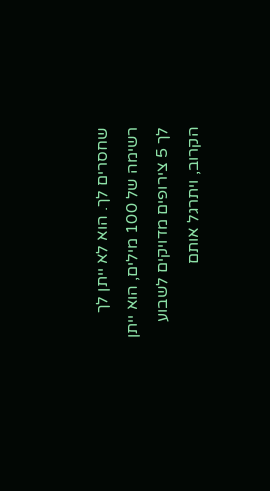שחסרים לך. הוא לא ייתן לך רשימה של 100 מילים, הוא ייתן לך 5 צירופים מדויקים לשבוע הקרוב, ויתרגל אותם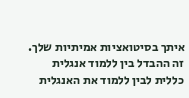איתך בסיטואציות אמיתיות שלך. זה ההבדל בין ללמוד אנגלית כללית לבין ללמוד את האנגלית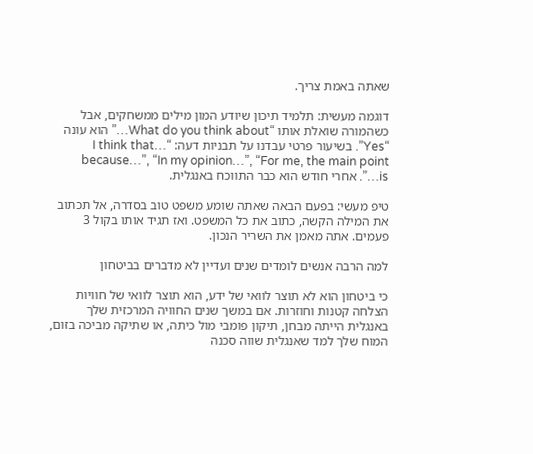שאתה באמת צריך.

דוגמה מעשית: תלמיד תיכון שיודע המון מילים ממשחקים, אבל כשהמורה שואלת אותו “What do you think about…” הוא עונה “Yes”. בשיעור פרטי עבדנו על תבניות דעה: “I think that… because…”, “In my opinion…”, “For me, the main point is…”. אחרי חודש הוא כבר התווכח באנגלית.

טיפ מעשי: בפעם הבאה שאתה שומע משפט טוב בסדרה, אל תכתוב את המילה הקשה, כתוב את כל המשפט. ואז תגיד אותו בקול 3 פעמים. אתה מאמן את השריר הנכון.

למה הרבה אנשים לומדים שנים ועדיין לא מדברים בביטחון

כי ביטחון הוא לא תוצר לוואי של ידע, הוא תוצר לוואי של חוויות הצלחה קטנות וחוזרות. אם במשך שנים החוויה המרכזית שלך באנגלית הייתה מבחן, תיקון פומבי מול כיתה, או שתיקה מביכה בזום, המוח שלך למד שאנגלית שווה סכנה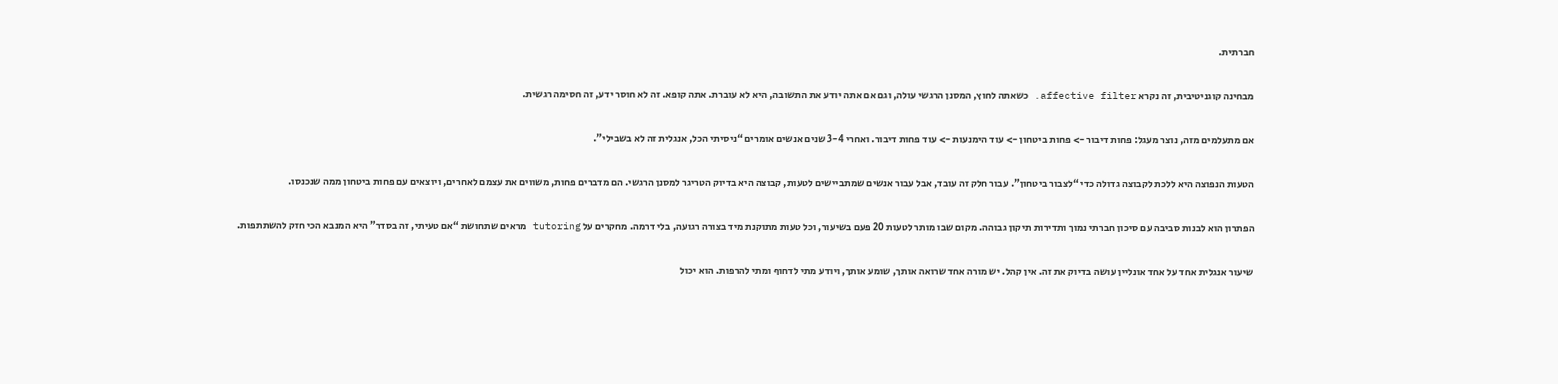חברתית.

מבחינה קוגניטיבית, זה נקרא affective filter. כשאתה לחוץ, המסנן הרגשי עולה, וגם אם אתה יודע את התשובה, היא לא עוברת. אתה קופא. זה לא חוסר ידע, זה חסימה רגשית.

אם מתעלמים מזה, נוצר מעגל: פחות דיבור -> פחות ביטחון -> עוד הימנעות -> עוד פחות דיבור. ואחרי 3-4 שנים אנשים אומרים “ניסיתי הכל, אנגלית זה לא בשבילי”.

הטעות הנפוצה היא ללכת לקבוצה גדולה כדי “לצבור ביטחון”. עבור חלק זה עובד, אבל עבור אנשים שמתביישים לטעות, קבוצה היא בדיוק הטריגר למסנן הרגשי. הם מדברים פחות, משווים את עצמם לאחרים, ויוצאים עם פחות ביטחון ממה שנכנסו.

הפתרון הוא לבנות סביבה עם סיכון חברתי נמוך ותדירות תיקון גבוהה. מקום שבו מותר לטעות 20 פעם בשיעור, וכל טעות מתוקנת מיד בצורה רגועה, בלי דרמה. מחקרים על tutoring מראים שתחושת “אם טעיתי, זה בסדר” היא המנבא הכי חזק להשתתפות.

שיעור אנגלית אחד על אחד אונליין עושה בדיוק את זה. אין קהל. יש מורה אחד שרואה אותך, שומע אותך, ויודע מתי לדחוף ומתי להרפות. הוא יכול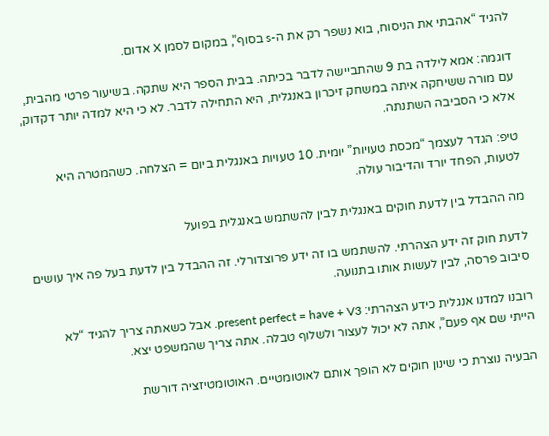להגיד “אהבתי את הניסוח, בוא נשפר רק את ה-s בסוף”, במקום לסמן X אדום.

דוגמה: אמא לילדה בת 9 שהתביישה לדבר בכיתה. בבית הספר היא שתקה. בשיעור פרטי מהבית, עם מורה ששיחקה איתה במשחק זיכרון באנגלית, היא התחילה לדבר. לא כי היא למדה יותר דקדוק, אלא כי הסביבה השתנתה.

טיפ: הגדר לעצמך “מכסת טעויות” יומית. 10 טעויות באנגלית ביום = הצלחה. כשהמטרה היא לטעות, הפחד יורד והדיבור עולה.

מה ההבדל בין לדעת חוקים באנגלית לבין להשתמש באנגלית בפועל

לדעת חוק זה ידע הצהרתי. להשתמש בו זה ידע פרוצדורלי. זה ההבדל בין לדעת בעל פה איך עושים סיבוב פרסה, לבין לעשות אותו בתנועה.

רובנו למדנו אנגלית כידע הצהרתי: present perfect = have + V3. אבל כשאתה צריך להגיד “לא הייתי שם אף פעם”, אתה לא יכול לעצור ולשלוף טבלה. אתה צריך שהמשפט יצא.

הבעיה נוצרת כי שינון חוקים לא הופך אותם לאוטומטיים. האוטומטיזציה דורשת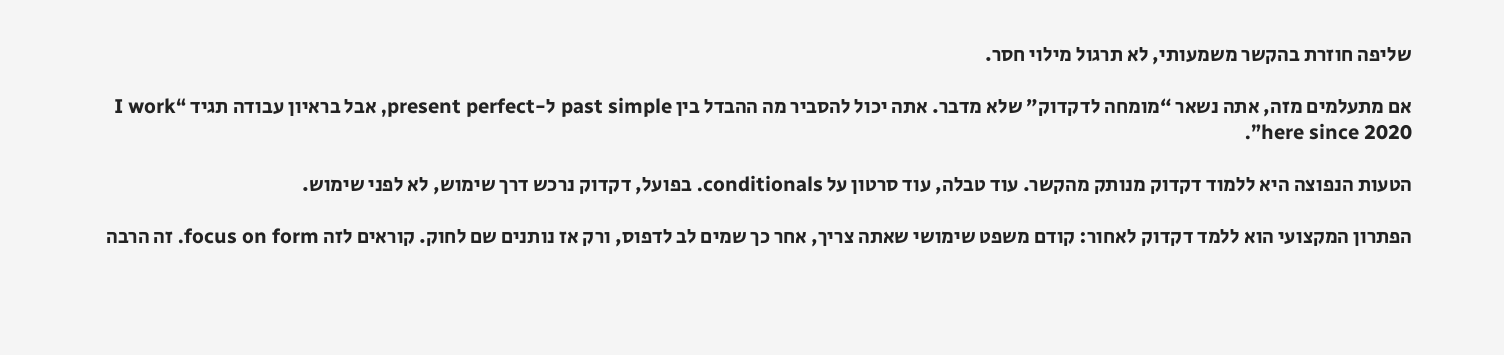שליפה חוזרת בהקשר משמעותי, לא תרגול מילוי חסר.

אם מתעלמים מזה, אתה נשאר “מומחה לדקדוק” שלא מדבר. אתה יכול להסביר מה ההבדל בין past simple ל-present perfect, אבל בראיון עבודה תגיד “I work here since 2020”.

הטעות הנפוצה היא ללמוד דקדוק מנותק מהקשר. עוד טבלה, עוד סרטון על conditionals. בפועל, דקדוק נרכש דרך שימוש, לא לפני שימוש.

הפתרון המקצועי הוא ללמד דקדוק לאחור: קודם משפט שימושי שאתה צריך, אחר כך שמים לב לדפוס, ורק אז נותנים שם לחוק. קוראים לזה focus on form. זה הרבה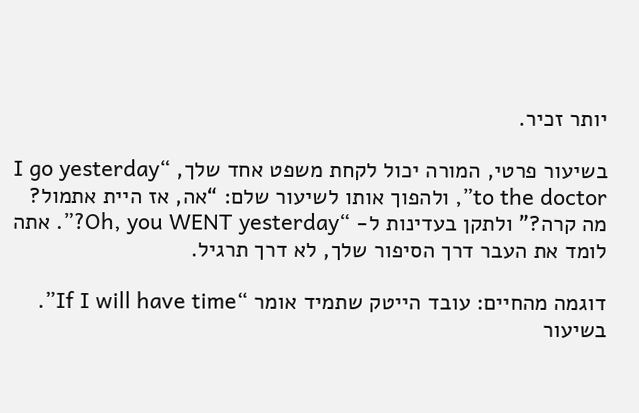יותר זכיר.

בשיעור פרטי, המורה יכול לקחת משפט אחד שלך, “I go yesterday to the doctor”, ולהפוך אותו לשיעור שלם: “אה, אז היית אתמול? מה קרה?” ולתקן בעדינות ל- “Oh, you WENT yesterday?”. אתה לומד את העבר דרך הסיפור שלך, לא דרך תרגיל.

דוגמה מהחיים: עובד הייטק שתמיד אומר “If I will have time”. בשיעור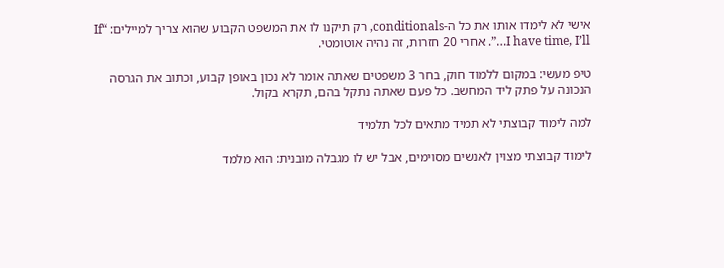אישי לא לימדו אותו את כל ה-conditionals, רק תיקנו לו את המשפט הקבוע שהוא צריך למיילים: “If I have time, I’ll…”. אחרי 20 חזרות, זה נהיה אוטומטי.

טיפ מעשי: במקום ללמוד חוק, בחר 3 משפטים שאתה אומר לא נכון באופן קבוע, וכתוב את הגרסה הנכונה על פתק ליד המחשב. כל פעם שאתה נתקל בהם, תקרא בקול.

למה לימוד קבוצתי לא תמיד מתאים לכל תלמיד

לימוד קבוצתי מצוין לאנשים מסוימים, אבל יש לו מגבלה מובנית: הוא מלמד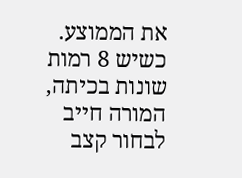את הממוצע. כשיש 8 רמות שונות בכיתה, המורה חייב לבחור קצב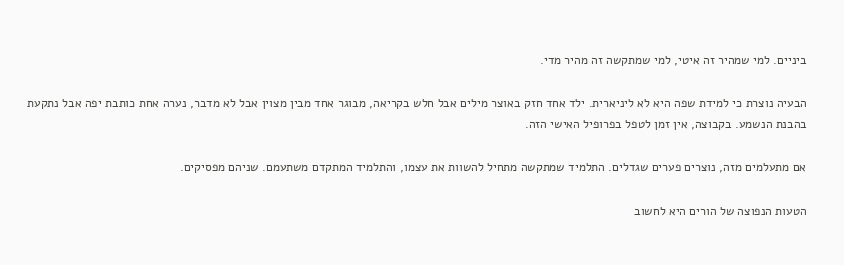ביניים. למי שמהיר זה איטי, למי שמתקשה זה מהיר מדי.

הבעיה נוצרת כי למידת שפה היא לא ליניארית. ילד אחד חזק באוצר מילים אבל חלש בקריאה, מבוגר אחד מבין מצוין אבל לא מדבר, נערה אחת כותבת יפה אבל נתקעת בהבנת הנשמע. בקבוצה, אין זמן לטפל בפרופיל האישי הזה.

אם מתעלמים מזה, נוצרים פערים שגדלים. התלמיד שמתקשה מתחיל להשוות את עצמו, והתלמיד המתקדם משתעמם. שניהם מפסיקים.

הטעות הנפוצה של הורים היא לחשוב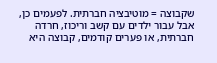שקבוצה = מוטיבציה חברתית. לפעמים כן, אבל עבור ילדים עם קשב וריכוז, חרדה חברתית, או פערים קודמים, קבוצה היא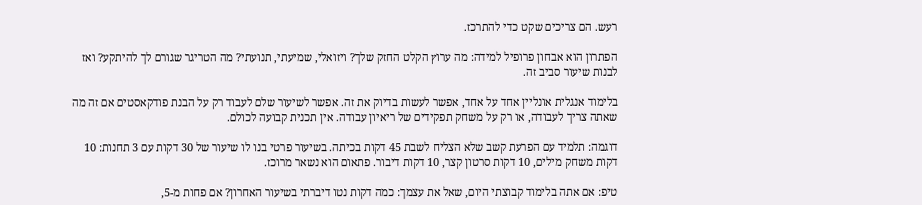רעש. הם צריכים שקט כדי להתרכז.

הפתרון הוא אבחון פרופיל למידה: מה ערוץ הקלט החזק שלך? ויזואלי, שמיעתי, תנועתי? מה הטריגר שגורם לך להיתקע? ואז לבנות שיעור סביב זה.

בלימוד אנגלית אונליין אחד על אחד, אפשר לעשות בדיוק את זה. אפשר לשיעור שלם לעבוד רק על הבנת פודקאסטים אם זה מה שאתה צריך לעבודה, או רק על משחק תפקידים של ריאיון עבודה. אין תכנית קבועה לכולם.

דוגמה: תלמיד עם הפרעת קשב שלא הצליח לשבת 45 דקות בכיתה. בשיעור פרטי בנו לו שיעור של 30 דקות עם 3 תחנות: 10 דקות משחק מילים, 10 דקות סרטון קצר, 10 דקות דיבור. פתאום הוא נשאר מרוכז.

טיפ: אם אתה בלימוד קבוצתי היום, שאל את עצמך: כמה דקות נטו דיברתי בשיעור האחרון? אם פחות מ-5,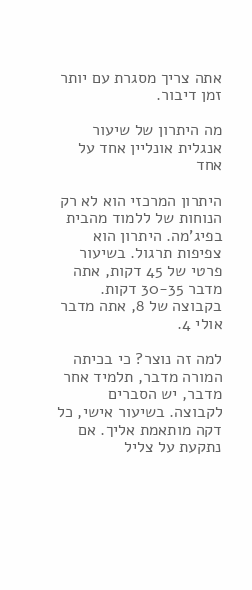אתה צריך מסגרת עם יותר זמן דיבור.

מה היתרון של שיעור אנגלית אונליין אחד על אחד

היתרון המרכזי הוא לא רק הנוחות של ללמוד מהבית בפיג'מה. היתרון הוא צפיפות תרגול. בשיעור פרטי של 45 דקות, אתה מדבר 30-35 דקות. בקבוצה של 8, אתה מדבר אולי 4.

למה זה נוצר? כי בכיתה המורה מדבר, תלמיד אחר מדבר, יש הסברים לקבוצה. בשיעור אישי, כל דקה מותאמת אליך. אם נתקעת על צליל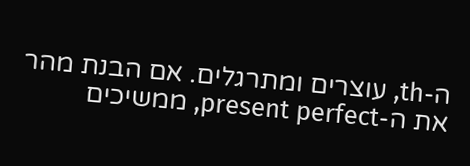ה-th, עוצרים ומתרגלים. אם הבנת מהר את ה-present perfect, ממשיכים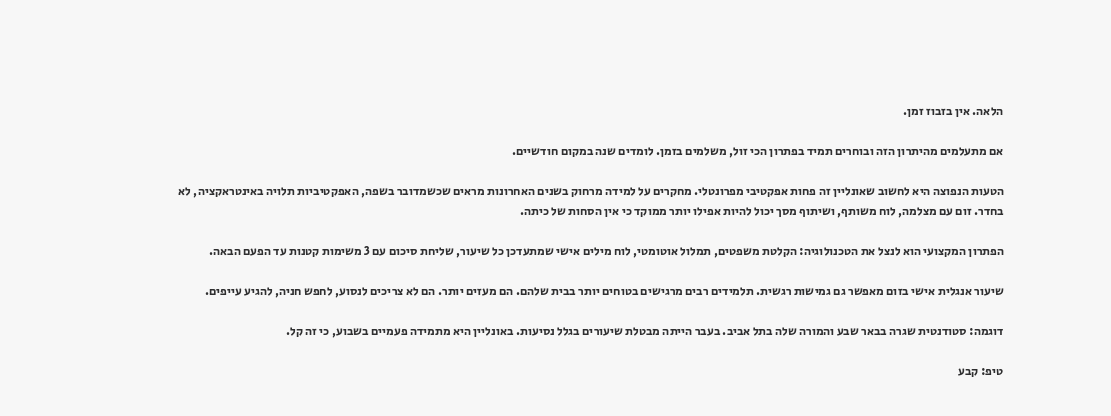הלאה. אין בזבוז זמן.

אם מתעלמים מהיתרון הזה ובוחרים תמיד בפתרון הכי זול, משלמים בזמן. לומדים שנה במקום חודשיים.

הטעות הנפוצה היא לחשוב שאונליין זה פחות אפקטיבי מפרונטלי. מחקרים על למידה מרחוק בשנים האחרונות מראים שכשמדובר בשפה, האפקטיביות תלויה באינטראקציה, לא בחדר. זום עם מצלמה, לוח משותף, ושיתוף מסך יכול להיות אפילו יותר ממוקד כי אין הסחות של כיתה.

הפתרון המקצועי הוא לנצל את הטכנולוגיה: הקלטת משפטים, תמלול אוטומטי, לוח מילים אישי שמתעדכן כל שיעור, שליחת סיכום עם 3 משימות קטנות עד הפעם הבאה.

שיעור אנגלית אישי בזום מאפשר גם גמישות רגשית. תלמידים רבים מרגישים בטוחים יותר בבית שלהם. הם מעזים יותר. הם לא צריכים לנסוע, לחפש חניה, להגיע עייפים.

דוגמה: סטודנטית שגרה בבאר שבע והמורה שלה בתל אביב. בעבר הייתה מבטלת שיעורים בגלל נסיעות. באונליין היא מתמידה פעמיים בשבוע, כי זה קל.

טיפ: קבע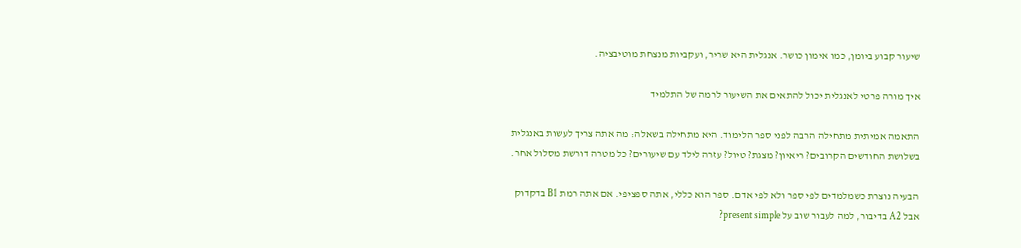שיעור קבוע ביומן, כמו אימון כושר. אנגלית היא שריר, ועקביות מנצחת מוטיבציה.

איך מורה פרטי לאנגלית יכול להתאים את השיעור לרמה של התלמיד

התאמה אמיתית מתחילה הרבה לפני ספר הלימוד. היא מתחילה בשאלה: מה אתה צריך לעשות באנגלית בשלושת החודשים הקרובים? ריאיון? מצגת? טיול? עזרה לילד עם שיעורים? כל מטרה דורשת מסלול אחר.

הבעיה נוצרת כשמלמדים לפי ספר ולא לפי אדם. ספר הוא כללי, אתה ספציפי. אם אתה רמת B1 בדקדוק אבל A2 בדיבור, למה לעבור שוב על present simple?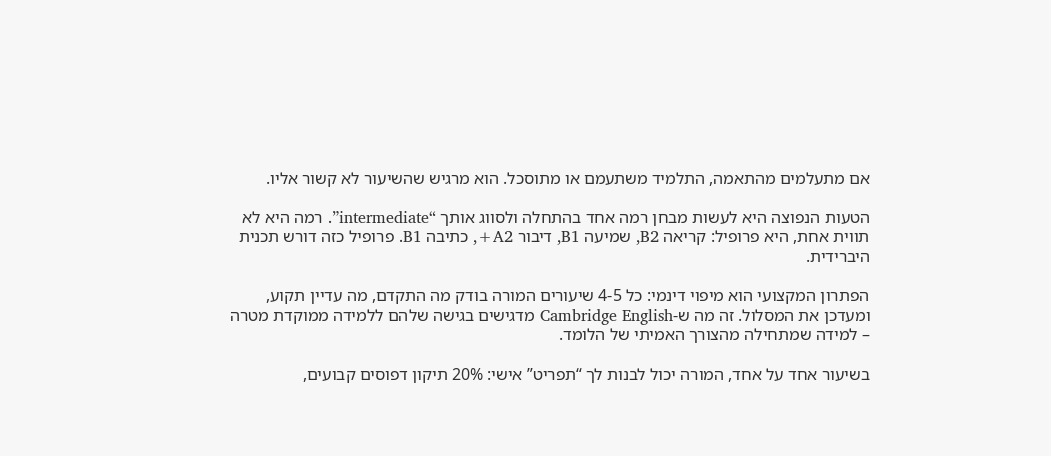אם מתעלמים מהתאמה, התלמיד משתעמם או מתוסכל. הוא מרגיש שהשיעור לא קשור אליו.

הטעות הנפוצה היא לעשות מבחן רמה אחד בהתחלה ולסווג אותך “intermediate”. רמה היא לא תווית אחת, היא פרופיל: קריאה B2, שמיעה B1, דיבור A2+, כתיבה B1. פרופיל כזה דורש תכנית היברידית.

הפתרון המקצועי הוא מיפוי דינמי: כל 4-5 שיעורים המורה בודק מה התקדם, מה עדיין תקוע, ומעדכן את המסלול. זה מה ש-Cambridge English מדגישים בגישה שלהם ללמידה ממוקדת מטרה – למידה שמתחילה מהצורך האמיתי של הלומד.

בשיעור אחד על אחד, המורה יכול לבנות לך “תפריט” אישי: 20% תיקון דפוסים קבועים,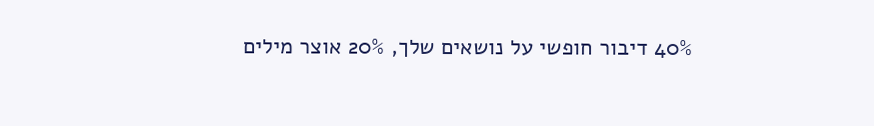40% דיבור חופשי על נושאים שלך, 20% אוצר מילים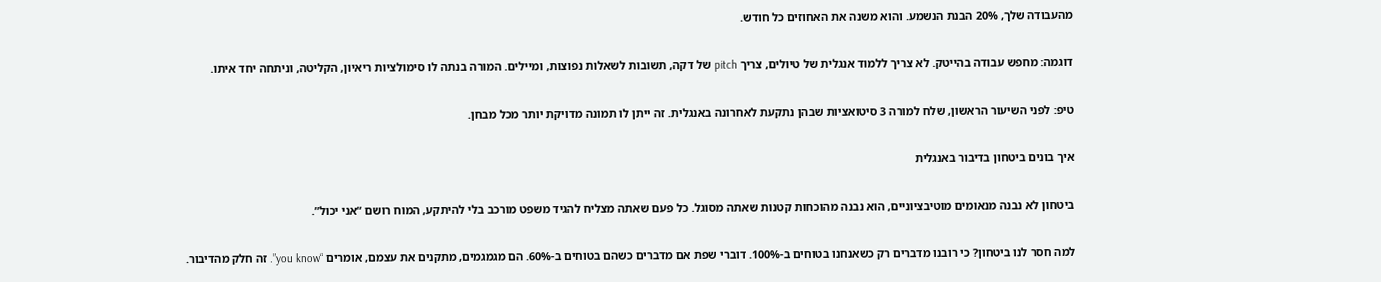מהעבודה שלך, 20% הבנת הנשמע. והוא משנה את האחוזים כל חודש.

דוגמה: מחפש עבודה בהייטק. לא צריך ללמוד אנגלית של טיולים, צריך pitch של דקה, תשובות לשאלות נפוצות, ומיילים. המורה בנתה לו סימולציות ריאיון, הקליטה, וניתחה יחד איתו.

טיפ: לפני השיעור הראשון, שלח למורה 3 סיטואציות שבהן נתקעת לאחרונה באנגלית. זה ייתן לו תמונה מדויקת יותר מכל מבחן.

איך בונים ביטחון בדיבור באנגלית

ביטחון לא נבנה מנאומים מוטיבציוניים, הוא נבנה מהוכחות קטנות שאתה מסוגל. כל פעם שאתה מצליח להגיד משפט מורכב בלי להיתקע, המוח רושם “אני יכול”.

למה חסר לנו ביטחון? כי רובנו מדברים רק כשאנחנו בטוחים ב-100%. דוברי שפת אם מדברים כשהם בטוחים ב-60%. הם מגמגמים, מתקנים את עצמם, אומרים “you know”. זה חלק מהדיבור.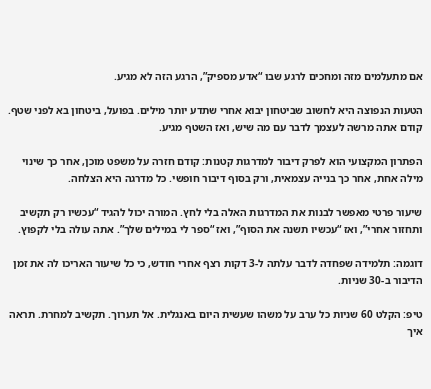אם מתעלמים מזה ומחכים לרגע שבו “אדע מספיק”, הרגע הזה לא מגיע.

הטעות הנפוצה היא לחשוב שביטחון יבוא אחרי שתדע יותר מילים. בפועל, ביטחון בא לפני שטף. קודם אתה מרשה לעצמך לדבר עם מה שיש, ואז השטף מגיע.

הפתרון המקצועי הוא לפרק דיבור למדרגות קטנות: קודם חזרה על משפט מוכן, אחר כך שינוי מילה אחת, אחר כך בנייה עצמאית, ורק בסוף דיבור חופשי. כל מדרגה היא הצלחה.

שיעור פרטי מאפשר לבנות את המדרגות האלה בלי לחץ. המורה יכול להגיד “עכשיו רק תקשיב ותחזור אחרי”, ואז “עכשיו תשנה את הסוף”, ואז “ספר לי במילים שלך”. אתה עולה בלי לקפוץ.

דוגמה: תלמידה שפחדה לדבר עלתה ל-3 דקות רצף אחרי חודש, כי כל שיעור האריכו לה את זמן הדיבור ב-30 שניות.

טיפ: הקלט 60 שניות כל ערב על משהו שעשית היום באנגלית. אל תערוך. תקשיב למחרת. תראה איך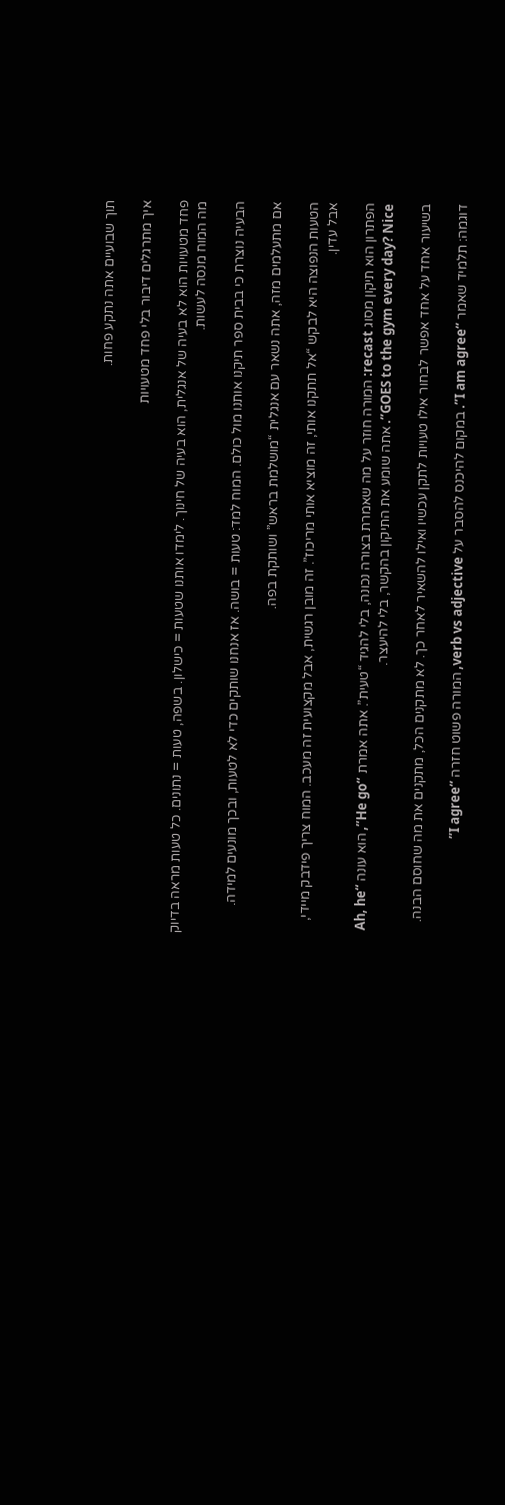תוך שבועיים אתה נתקע פחות.

איך מתרגלים דיבור בלי פחד מטעויות

פחד מטעויות הוא לא בעיה של אנגלית, הוא בעיה של חינוך. לימדו אותנו שטעות = כישלון. בשפה, טעות = נתונים. כל טעות מראה בדיוק מה המוח מנסה לעשות.

הבעיה נוצרת כי בבית ספר תיקנו אותנו מול כולם. המוח למד: טעות = בושה. אז אנחנו שותקים כדי לא לטעות, ובכך מונעים למידה.

אם מתעלמים מזה, אתה נשאר עם אנגלית “מושלמת בראש” ושותקת בפה.

הטעות הנפוצה היא לבקש “אל תתקנו אותי, זה מוציא אותי מריכוז”. זה מובן רגשית, אבל מקצועית זה מעכב. המוח צריך פידבק מיידי, אבל עדין.

הפתרון הוא תיקון מסוג recast: המורה חוזר על מה שאמרת בצורה נכונה, בלי להגיד “טעית”. אתה אמרת “He go”, הוא עונה “Ah, he GOES to the gym every day? Nice”. אתה שומע את התיקון בהקשר, בלי להיעצר.

בשיעור אחד על אחד אפשר לבחור אילו טעויות לתקן עכשיו ואילו להשאיר לאחר כך. לא מתקנים הכל, מתקנים את מה שחוסם הבנה.

דוגמה: תלמיד שאמר “I am agree”. במקום להיכנס להסבר על verb vs adjective, המורה פשוט חזרה “I agree”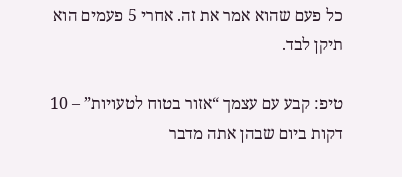כל פעם שהוא אמר את זה. אחרי 5 פעמים הוא תיקן לבד.

טיפ: קבע עם עצמך “אזור בטוח לטעויות” – 10 דקות ביום שבהן אתה מדבר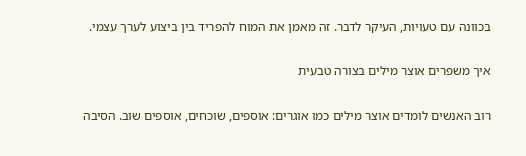בכוונה עם טעויות, העיקר לדבר. זה מאמן את המוח להפריד בין ביצוע לערך עצמי.

איך משפרים אוצר מילים בצורה טבעית

רוב האנשים לומדים אוצר מילים כמו אוגרים: אוספים, שוכחים, אוספים שוב. הסיבה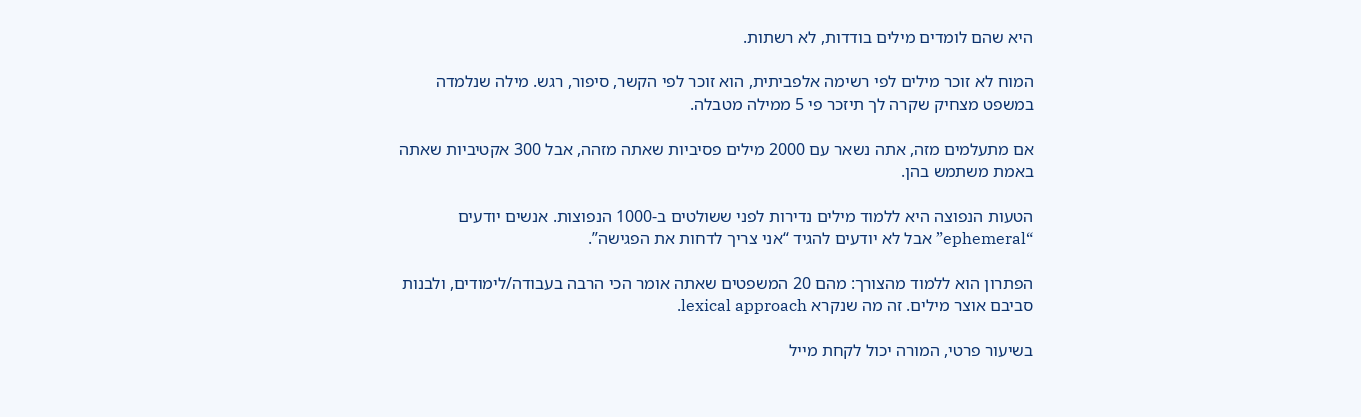היא שהם לומדים מילים בודדות, לא רשתות.

המוח לא זוכר מילים לפי רשימה אלפביתית, הוא זוכר לפי הקשר, סיפור, רגש. מילה שנלמדה במשפט מצחיק שקרה לך תיזכר פי 5 ממילה מטבלה.

אם מתעלמים מזה, אתה נשאר עם 2000 מילים פסיביות שאתה מזהה, אבל 300 אקטיביות שאתה באמת משתמש בהן.

הטעות הנפוצה היא ללמוד מילים נדירות לפני ששולטים ב-1000 הנפוצות. אנשים יודעים “ephemeral” אבל לא יודעים להגיד “אני צריך לדחות את הפגישה”.

הפתרון הוא ללמוד מהצורך: מהם 20 המשפטים שאתה אומר הכי הרבה בעבודה/לימודים, ולבנות סביבם אוצר מילים. זה מה שנקרא lexical approach.

בשיעור פרטי, המורה יכול לקחת מייל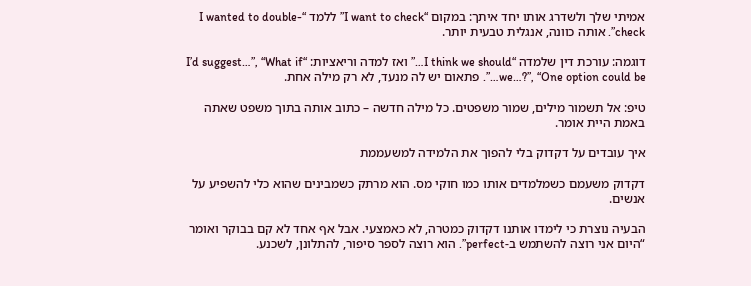אמיתי שלך ולשדרג אותו יחד איתך: במקום “I want to check” ללמד “I wanted to double-check”. אותה כוונה, אנגלית טבעית יותר.

דוגמה: עורכת דין שלמדה “I think we should…” ואז למדה וריאציות: “I’d suggest…”, “What if we…?”, “One option could be…”. פתאום יש לה מנעד, לא רק מילה אחת.

טיפ: אל תשמור מילים, שמור משפטים. כל מילה חדשה – כתוב אותה בתוך משפט שאתה באמת היית אומר.

איך עובדים על דקדוק בלי להפוך את הלמידה למשעממת

דקדוק משעמם כשמלמדים אותו כמו חוקי מס. הוא מרתק כשמבינים שהוא כלי להשפיע על אנשים.

הבעיה נוצרת כי לימדו אותנו דקדוק כמטרה, לא כאמצעי. אבל אף אחד לא קם בבוקר ואומר “היום אני רוצה להשתמש ב-perfect”. הוא רוצה לספר סיפור, להתלונן, לשכנע.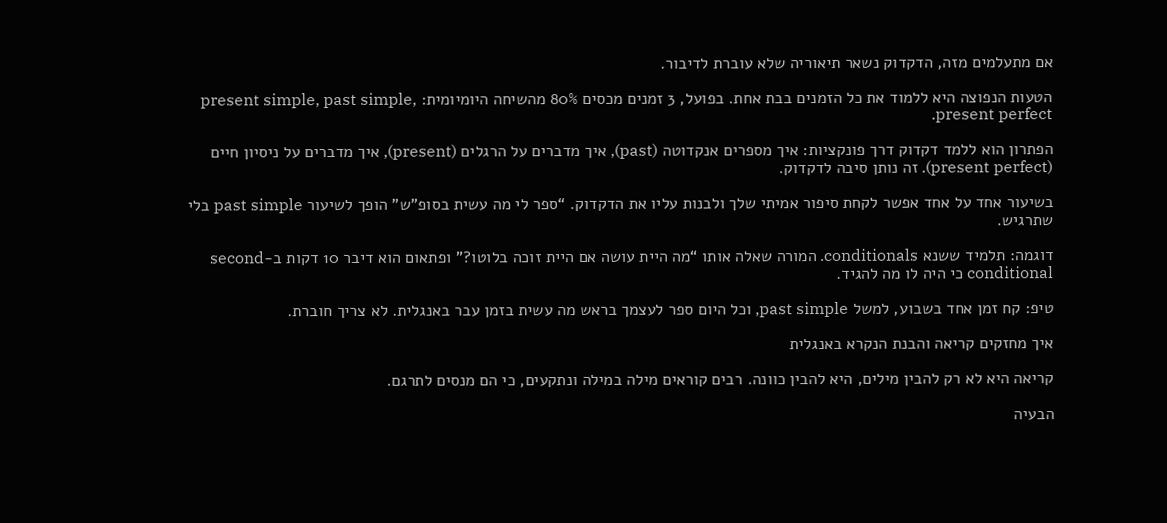אם מתעלמים מזה, הדקדוק נשאר תיאוריה שלא עוברת לדיבור.

הטעות הנפוצה היא ללמוד את כל הזמנים בבת אחת. בפועל, 3 זמנים מכסים 80% מהשיחה היומיומית: present simple, past simple, present perfect.

הפתרון הוא ללמד דקדוק דרך פונקציות: איך מספרים אנקדוטה (past), איך מדברים על הרגלים (present), איך מדברים על ניסיון חיים (present perfect). זה נותן סיבה לדקדוק.

בשיעור אחד על אחד אפשר לקחת סיפור אמיתי שלך ולבנות עליו את הדקדוק. “ספר לי מה עשית בסופ”ש” הופך לשיעור past simple בלי שתרגיש.

דוגמה: תלמיד ששנא conditionals. המורה שאלה אותו “מה היית עושה אם היית זוכה בלוטו?” ופתאום הוא דיבר 10 דקות ב-second conditional כי היה לו מה להגיד.

טיפ: קח זמן אחד בשבוע, למשל past simple, וכל היום ספר לעצמך בראש מה עשית בזמן עבר באנגלית. לא צריך חוברת.

איך מחזקים קריאה והבנת הנקרא באנגלית

קריאה היא לא רק להבין מילים, היא להבין כוונה. רבים קוראים מילה במילה ונתקעים, כי הם מנסים לתרגם.

הבעיה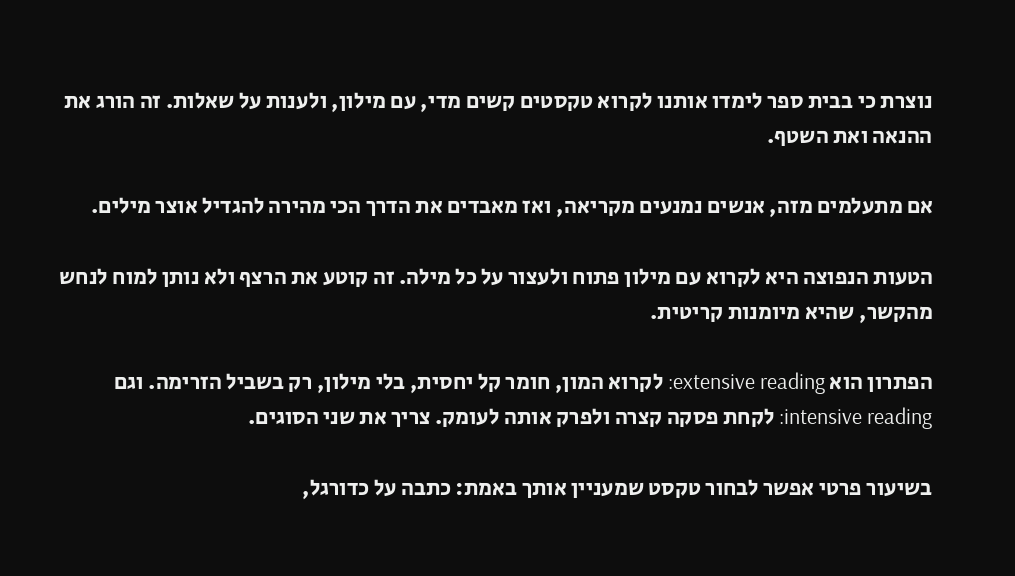נוצרת כי בבית ספר לימדו אותנו לקרוא טקסטים קשים מדי, עם מילון, ולענות על שאלות. זה הורג את ההנאה ואת השטף.

אם מתעלמים מזה, אנשים נמנעים מקריאה, ואז מאבדים את הדרך הכי מהירה להגדיל אוצר מילים.

הטעות הנפוצה היא לקרוא עם מילון פתוח ולעצור על כל מילה. זה קוטע את הרצף ולא נותן למוח לנחש מהקשר, שהיא מיומנות קריטית.

הפתרון הוא extensive reading: לקרוא המון, חומר קל יחסית, בלי מילון, רק בשביל הזרימה. וגם intensive reading: לקחת פסקה קצרה ולפרק אותה לעומק. צריך את שני הסוגים.

בשיעור פרטי אפשר לבחור טקסט שמעניין אותך באמת: כתבה על כדורגל,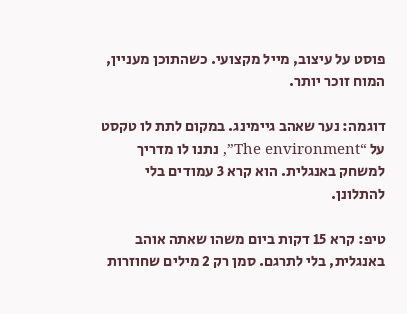פוסט על עיצוב, מייל מקצועי. כשהתוכן מעניין, המוח זוכר יותר.

דוגמה: נער שאהב גיימינג. במקום לתת לו טקסט על “The environment”, נתנו לו מדריך למשחק באנגלית. הוא קרא 3 עמודים בלי להתלונן.

טיפ: קרא 15 דקות ביום משהו שאתה אוהב באנגלית, בלי לתרגם. סמן רק 2 מילים שחוזרות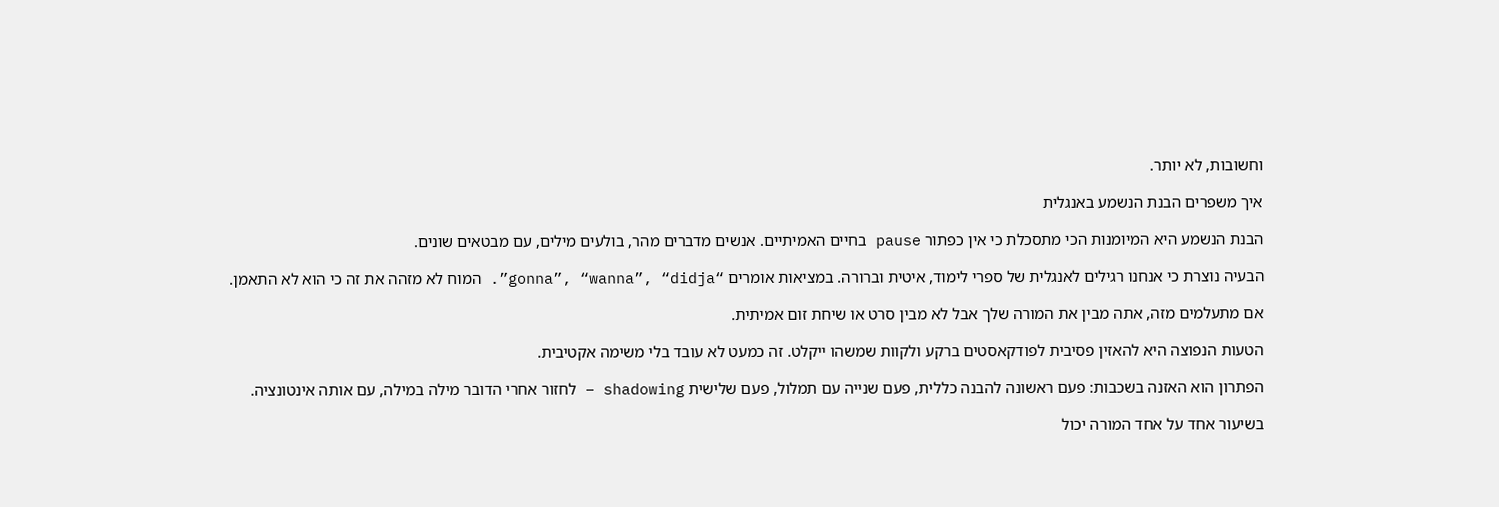וחשובות, לא יותר.

איך משפרים הבנת הנשמע באנגלית

הבנת הנשמע היא המיומנות הכי מתסכלת כי אין כפתור pause בחיים האמיתיים. אנשים מדברים מהר, בולעים מילים, עם מבטאים שונים.

הבעיה נוצרת כי אנחנו רגילים לאנגלית של ספרי לימוד, איטית וברורה. במציאות אומרים “gonna”, “wanna”, “didja”. המוח לא מזהה את זה כי הוא לא התאמן.

אם מתעלמים מזה, אתה מבין את המורה שלך אבל לא מבין סרט או שיחת זום אמיתית.

הטעות הנפוצה היא להאזין פסיבית לפודקאסטים ברקע ולקוות שמשהו ייקלט. זה כמעט לא עובד בלי משימה אקטיבית.

הפתרון הוא האזנה בשכבות: פעם ראשונה להבנה כללית, פעם שנייה עם תמלול, פעם שלישית shadowing – לחזור אחרי הדובר מילה במילה, עם אותה אינטונציה.

בשיעור אחד על אחד המורה יכול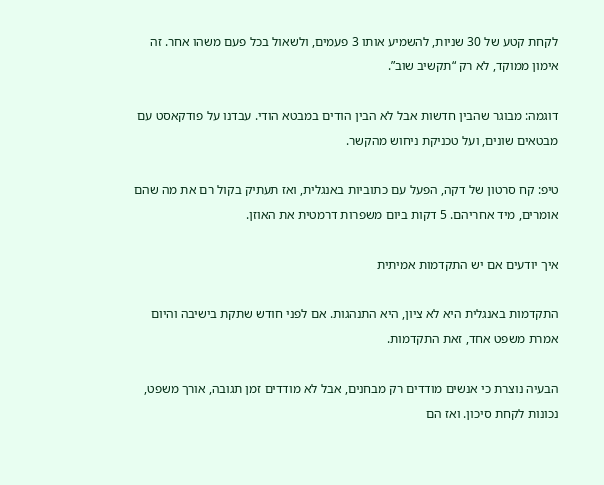לקחת קטע של 30 שניות, להשמיע אותו 3 פעמים, ולשאול בכל פעם משהו אחר. זה אימון ממוקד, לא רק “תקשיב שוב”.

דוגמה: מבוגר שהבין חדשות אבל לא הבין הודים במבטא הודי. עבדנו על פודקאסט עם מבטאים שונים, ועל טכניקת ניחוש מהקשר.

טיפ: קח סרטון של דקה, הפעל עם כתוביות באנגלית, ואז תעתיק בקול רם את מה שהם אומרים, מיד אחריהם. 5 דקות ביום משפרות דרמטית את האוזן.

איך יודעים אם יש התקדמות אמיתית

התקדמות באנגלית היא לא ציון, היא התנהגות. אם לפני חודש שתקת בישיבה והיום אמרת משפט אחד, זאת התקדמות.

הבעיה נוצרת כי אנשים מודדים רק מבחנים, אבל לא מודדים זמן תגובה, אורך משפט, נכונות לקחת סיכון. ואז הם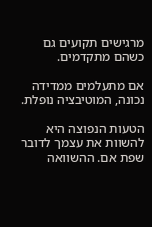מרגישים תקועים גם כשהם מתקדמים.

אם מתעלמים ממדידה נכונה, המוטיבציה נופלת.

הטעות הנפוצה היא להשוות את עצמך לדובר שפת אם. ההשוואה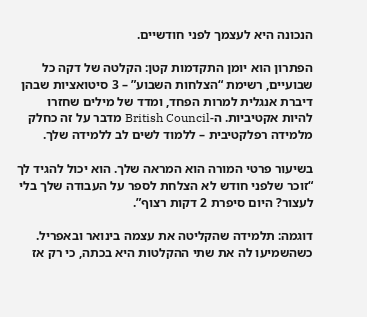הנכונה היא לעצמך לפני חודשיים.

הפתרון הוא יומן התקדמות קטן: הקלטה של דקה כל שבועיים, רשימת “הצלחות השבוע” – 3 סיטואציות שבהן דיברת אנגלית למרות הפחד, ומדד של מילים שחזרו להיות אקטיביות. ה-British Council מדבר על זה כחלק מלמידה רפלקטיבית – ללמוד לשים לב ללמידה שלך.

בשיעור פרטי המורה הוא המראה שלך. הוא יכול להגיד לך “זוכר שלפני חודש לא הצלחת לספר על העבודה שלך בלי לעצור? היום סיפרת 2 דקות רצוף”.

דוגמה: תלמידה שהקליטה את עצמה בינואר ובאפריל. כשהשמיעו לה את שתי ההקלטות היא בכתה, כי רק אז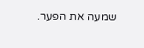שמעה את הפער.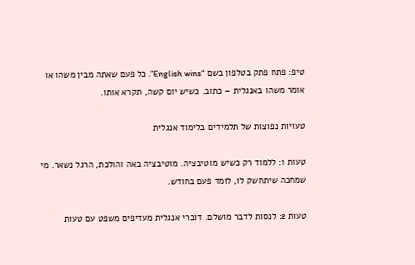טיפ: פתח פתק בטלפון בשם “English wins”. כל פעם שאתה מבין משהו או אומר משהו באנגלית – כתוב. כשיש יום קשה, תקרא אותו.

טעויות נפוצות של תלמידים בלימוד אנגלית

טעות 1: ללמוד רק כשיש מוטיבציה. מוטיבציה באה והולכת, הרגל נשאר. מי שמחכה שיתחשק לו, לומד פעם בחודש.

טעות 2: לנסות לדבר מושלם. דוברי אנגלית מעדיפים משפט עם טעות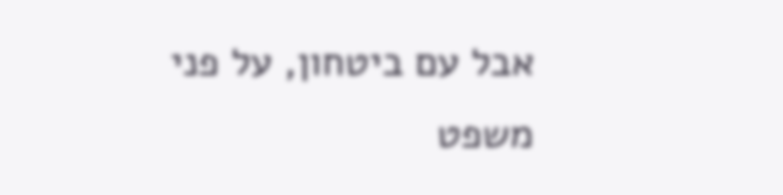אבל עם ביטחון, על פני משפט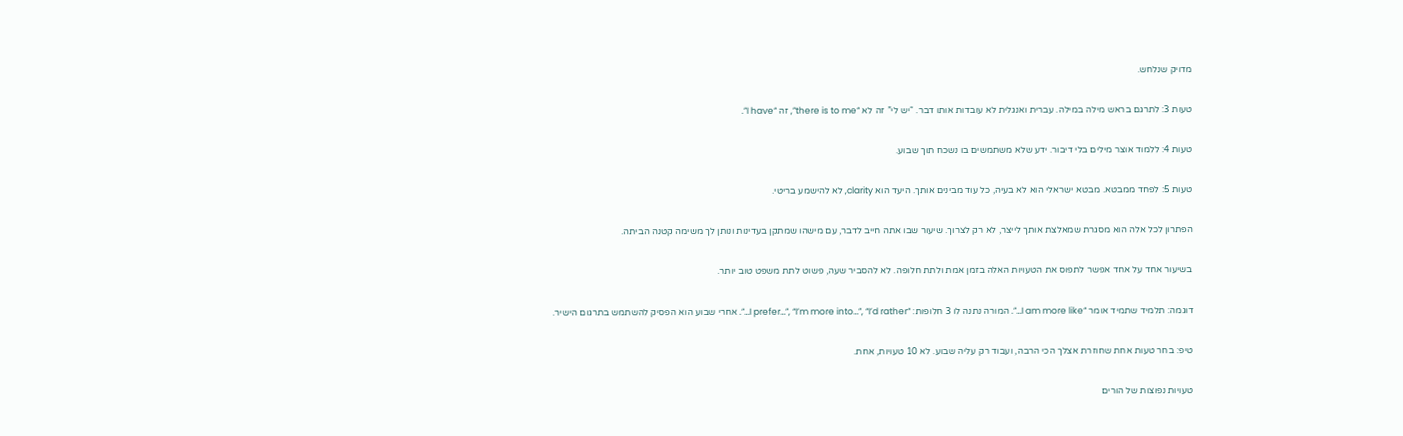מדויק שנלחש.

טעות 3: לתרגם בראש מילה במילה. עברית ואנגלית לא עובדות אותו דבר. “יש לי” זה לא “there is to me”, זה “I have”.

טעות 4: ללמוד אוצר מילים בלי דיבור. ידע שלא משתמשים בו נשכח תוך שבוע.

טעות 5: לפחד ממבטא. מבטא ישראלי הוא לא בעיה, כל עוד מבינים אותך. היעד הוא clarity, לא להישמע בריטי.

הפתרון לכל אלה הוא מסגרת שמאלצת אותך לייצר, לא רק לצרוך. שיעור שבו אתה חייב לדבר, עם מישהו שמתקן בעדינות ונותן לך משימה קטנה הביתה.

בשיעור אחד על אחד אפשר לתפוס את הטעויות האלה בזמן אמת ולתת חלופה. לא להסביר שעה, פשוט לתת משפט טוב יותר.

דוגמה: תלמיד שתמיד אומר “I am more like…”. המורה נתנה לו 3 חלופות: “I prefer…”, “I’m more into…”, “I’d rather…”. אחרי שבוע הוא הפסיק להשתמש בתרגום הישיר.

טיפ: בחר טעות אחת שחוזרת אצלך הכי הרבה, ועבוד רק עליה שבוע. לא 10 טעויות, אחת.

טעויות נפוצות של הורים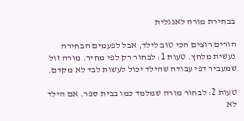בבחירת מורה לאנגלית

הורים רוצים הכי טוב לילד, אבל לפעמים הבחירה נעשית מלחץ. טעות 1: לבחור רק לפי מחיר. מורה זול שמעביר דפי עבודה שהילד יכול לעשות לבד לא מקדם.

טעות 2: לבחור מורה שמלמד כמו בבית ספר. אם הילד לא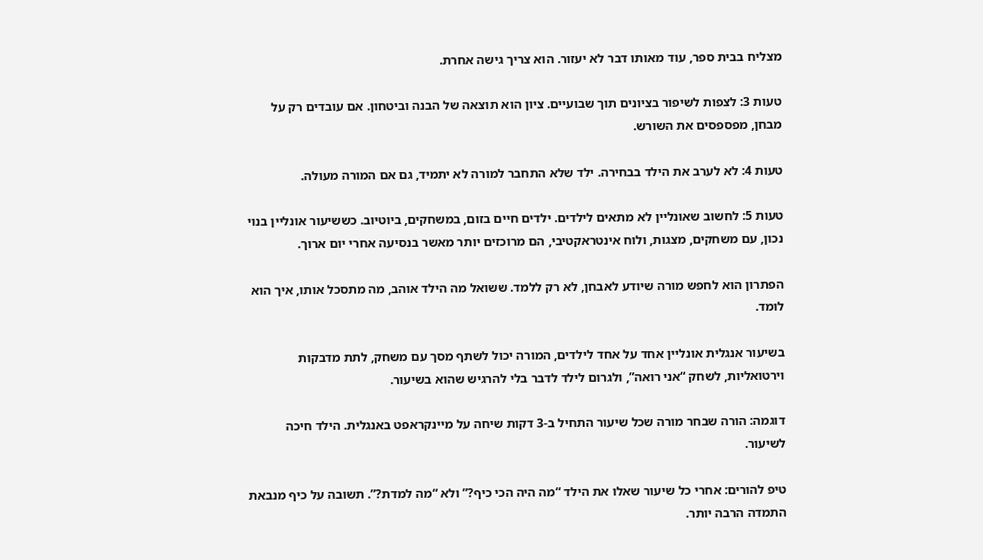מצליח בבית ספר, עוד מאותו דבר לא יעזור. הוא צריך גישה אחרת.

טעות 3: לצפות לשיפור בציונים תוך שבועיים. ציון הוא תוצאה של הבנה וביטחון. אם עובדים רק על מבחן, מפספסים את השורש.

טעות 4: לא לערב את הילד בבחירה. ילד שלא התחבר למורה לא יתמיד, גם אם המורה מעולה.

טעות 5: לחשוב שאונליין לא מתאים לילדים. ילדים חיים בזום, במשחקים, ביוטיוב. כששיעור אונליין בנוי נכון, עם משחקים, מצגות, ולוח אינטראקטיבי, הם מרוכזים יותר מאשר בנסיעה אחרי יום ארוך.

הפתרון הוא לחפש מורה שיודע לאבחן, לא רק ללמד. ששואל מה הילד אוהב, מה מתסכל אותו, איך הוא לומד.

בשיעור אנגלית אונליין אחד על אחד לילדים, המורה יכול לשתף מסך עם משחק, לתת מדבקות וירטואליות, לשחק “אני רואה”, ולגרום לילד לדבר בלי להרגיש שהוא בשיעור.

דוגמה: הורה שבחר מורה שכל שיעור התחיל ב-3 דקות שיחה על מיינקראפט באנגלית. הילד חיכה לשיעור.

טיפ להורים: אחרי כל שיעור שאלו את הילד “מה היה הכי כיף?” ולא “מה למדת?”. תשובה על כיף מנבאת התמדה הרבה יותר.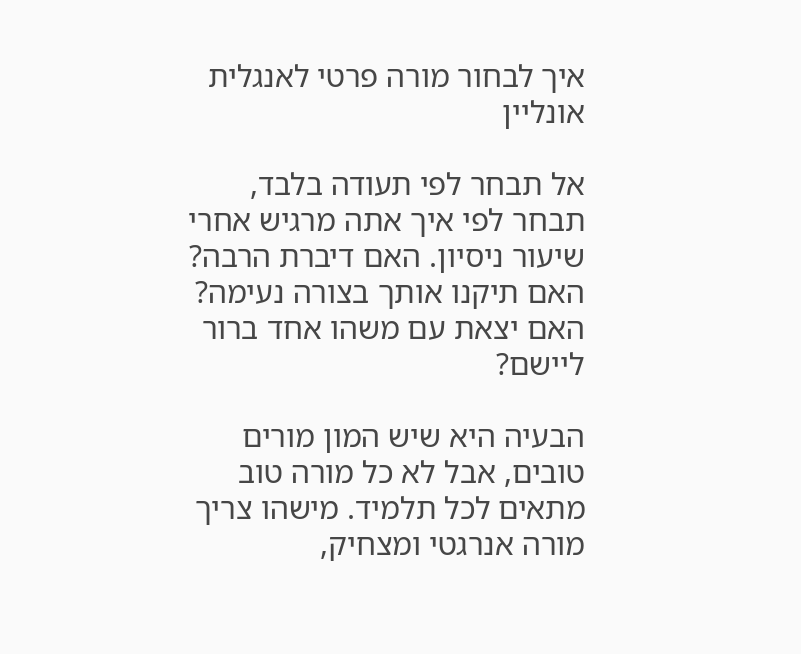איך לבחור מורה פרטי לאנגלית אונליין

אל תבחר לפי תעודה בלבד, תבחר לפי איך אתה מרגיש אחרי שיעור ניסיון. האם דיברת הרבה? האם תיקנו אותך בצורה נעימה? האם יצאת עם משהו אחד ברור ליישם?

הבעיה היא שיש המון מורים טובים, אבל לא כל מורה טוב מתאים לכל תלמיד. מישהו צריך מורה אנרגטי ומצחיק,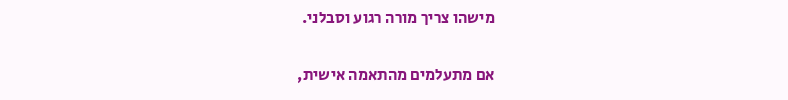מישהו צריך מורה רגוע וסבלני.

אם מתעלמים מהתאמה אישית,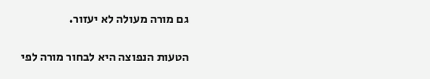גם מורה מעולה לא יעזור.

הטעות הנפוצה היא לבחור מורה לפי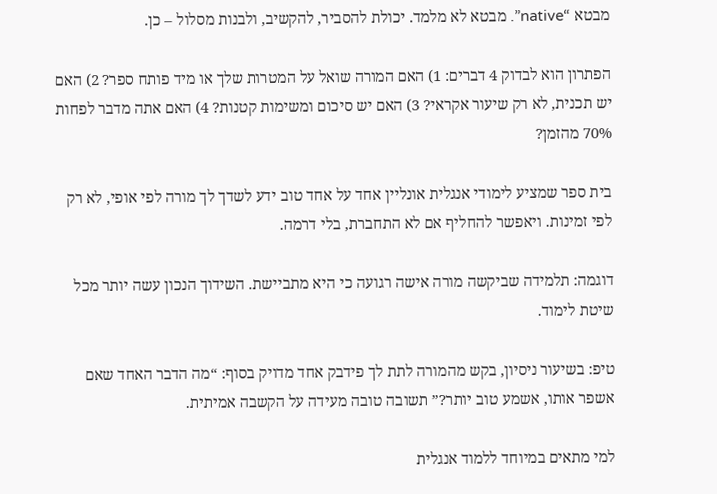מבטא “native”. מבטא לא מלמד. יכולת להסביר, להקשיב, ולבנות מסלול – כן.

הפתרון הוא לבדוק 4 דברים: 1) האם המורה שואל על המטרות שלך או מיד פותח ספר? 2) האם יש תכנית, לא רק שיעור אקראי? 3) האם יש סיכום ומשימות קטנות? 4) האם אתה מדבר לפחות 70% מהזמן?

בית ספר שמציע לימודי אנגלית אונליין אחד על אחד טוב ידע לשדך לך מורה לפי אופי, לא רק לפי זמינות. ויאפשר להחליף אם לא התחברת, בלי דרמה.

דוגמה: תלמידה שביקשה מורה אישה רגועה כי היא מתביישת. השידוך הנכון עשה יותר מכל שיטת לימוד.

טיפ: בשיעור ניסיון, בקש מהמורה לתת לך פידבק אחד מדויק בסוף: “מה הדבר האחד שאם אשפר אותו, אשמע טוב יותר?” תשובה טובה מעידה על הקשבה אמיתית.

למי מתאים במיוחד ללמוד אנגלית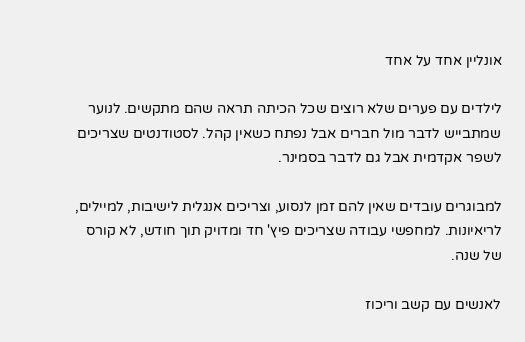אונליין אחד על אחד

לילדים עם פערים שלא רוצים שכל הכיתה תראה שהם מתקשים. לנוער שמתבייש לדבר מול חברים אבל נפתח כשאין קהל. לסטודנטים שצריכים לשפר אקדמית אבל גם לדבר בסמינר.

למבוגרים עובדים שאין להם זמן לנסוע, וצריכים אנגלית לישיבות, למיילים, לריאיונות. למחפשי עבודה שצריכים פיץ' חד ומדויק תוך חודש, לא קורס של שנה.

לאנשים עם קשב וריכוז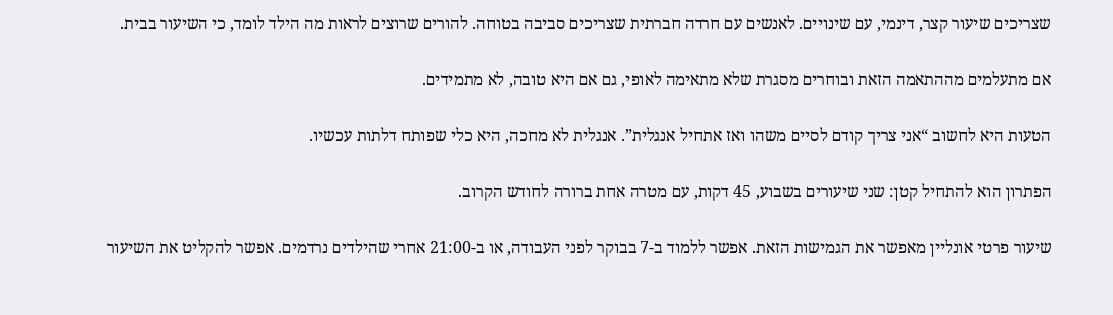שצריכים שיעור קצר, דינמי, עם שינויים. לאנשים עם חרדה חברתית שצריכים סביבה בטוחה. להורים שרוצים לראות מה הילד לומד, כי השיעור בבית.

אם מתעלמים מההתאמה הזאת ובוחרים מסגרת שלא מתאימה לאופי, גם אם היא טובה, לא מתמידים.

הטעות היא לחשוב “אני צריך קודם לסיים משהו ואז אתחיל אנגלית”. אנגלית לא מחכה, היא כלי שפותח דלתות עכשיו.

הפתרון הוא להתחיל קטן: שני שיעורים בשבוע, 45 דקות, עם מטרה אחת ברורה לחודש הקרוב.

שיעור פרטי אונליין מאפשר את הגמישות הזאת. אפשר ללמוד ב-7 בבוקר לפני העבודה, או ב-21:00 אחרי שהילדים נרדמים. אפשר להקליט את השיעור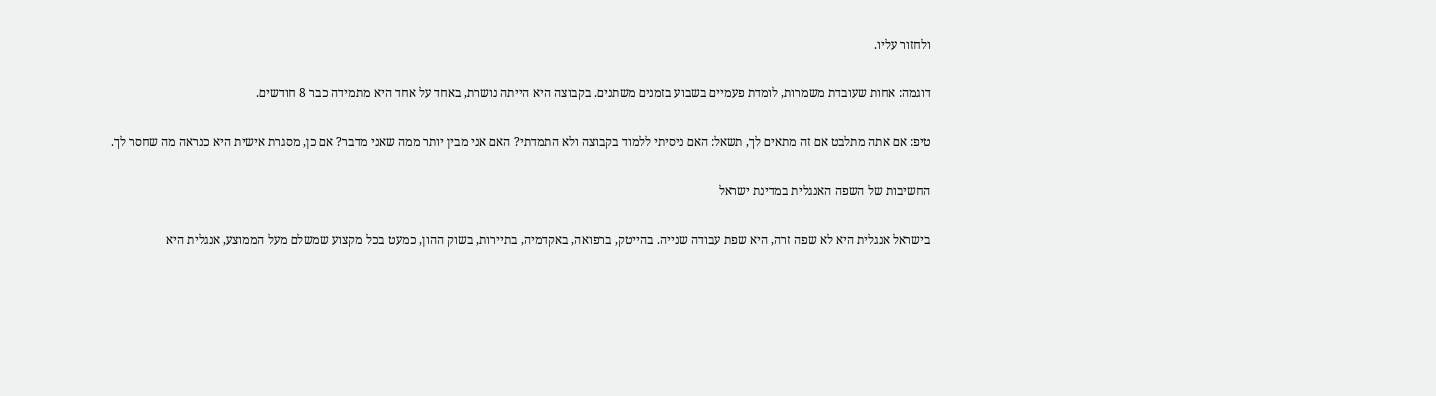ולחזור עליו.

דוגמה: אחות שעובדת משמרות, לומדת פעמיים בשבוע בזמנים משתנים. בקבוצה היא הייתה נושרת, באחד על אחד היא מתמידה כבר 8 חודשים.

טיפ: אם אתה מתלבט אם זה מתאים לך, תשאל: האם ניסיתי ללמוד בקבוצה ולא התמדתי? האם אני מבין יותר ממה שאני מדבר? אם כן, מסגרת אישית היא כנראה מה שחסר לך.

החשיבות של השפה האנגלית במדינת ישראל

בישראל אנגלית היא לא שפה זרה, היא שפת עבודה שנייה. בהייטק, ברפואה, באקדמיה, בתיירות, בשוק ההון, כמעט בכל מקצוע שמשלם מעל הממוצע, אנגלית היא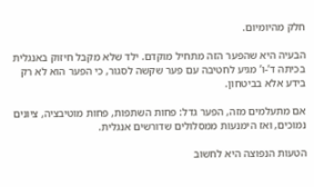חלק מהיומיום.

הבעיה היא שהפער הזה מתחיל מוקדם. ילד שלא מקבל חיזוק באנגלית בכיתה ד’-ו’ מגיע לחטיבה עם פער שקשה לסגור, כי הפער הוא לא רק בידע אלא בביטחון.

אם מתעלמים מזה, הפער גדל: פחות השתפות, פחות מוטיבציה, ציונים נמוכים, ואז הימנעות ממסלולים שדורשים אנגלית.

הטעות הנפוצה היא לחשוב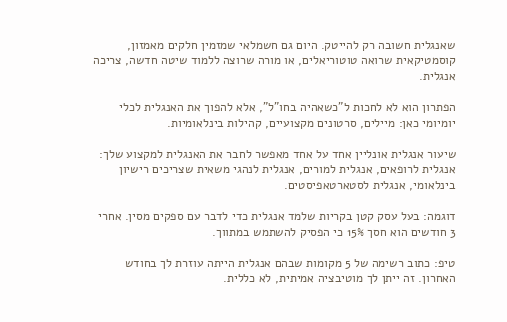שאנגלית חשובה רק להייטק. היום גם חשמלאי שמזמין חלקים מאמזון, קוסמטיקאית שרואה טוטוריאלים, או מורה שרוצה ללמוד שיטה חדשה, צריכה אנגלית.

הפתרון הוא לא לחכות ל”כשאהיה בחו”ל”, אלא להפוך את האנגלית לכלי יומיומי כאן: מיילים, סרטונים מקצועיים, קהילות בינלאומיות.

שיעור אנגלית אונליין אחד על אחד מאפשר לחבר את האנגלית למקצוע שלך: אנגלית לרופאים, אנגלית למורים, אנגלית לנהגי משאית שצריכים רישיון בינלאומי, אנגלית לסטארטאפיסטים.

דוגמה: בעל עסק קטן בקריות שלמד אנגלית כדי לדבר עם ספקים מסין. אחרי 3 חודשים הוא חסך 15% כי הפסיק להשתמש במתווך.

טיפ: כתוב רשימה של 5 מקומות שבהם אנגלית הייתה עוזרת לך בחודש האחרון. זה ייתן לך מוטיבציה אמיתית, לא כללית.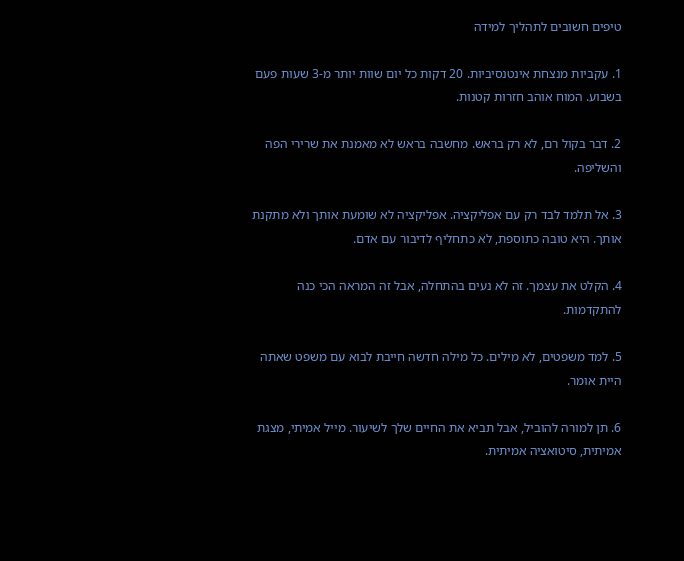טיפים חשובים לתהליך למידה

1. עקביות מנצחת אינטנסיביות. 20 דקות כל יום שוות יותר מ-3 שעות פעם בשבוע. המוח אוהב חזרות קטנות.

2. דבר בקול רם, לא רק בראש. מחשבה בראש לא מאמנת את שרירי הפה והשליפה.

3. אל תלמד לבד רק עם אפליקציה. אפליקציה לא שומעת אותך ולא מתקנת אותך. היא טובה כתוספת, לא כתחליף לדיבור עם אדם.

4. הקלט את עצמך. זה לא נעים בהתחלה, אבל זה המראה הכי כנה להתקדמות.

5. למד משפטים, לא מילים. כל מילה חדשה חייבת לבוא עם משפט שאתה היית אומר.

6. תן למורה להוביל, אבל תביא את החיים שלך לשיעור. מייל אמיתי, מצגת אמיתית, סיטואציה אמיתית.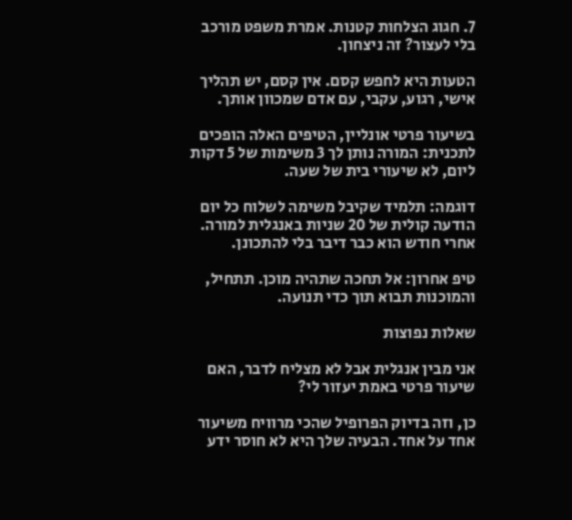7. חגוג הצלחות קטנות. אמרת משפט מורכב בלי לעצור? זה ניצחון.

הטעות היא לחפש קסם. אין קסם, יש תהליך אישי, רגוע, עקבי, עם אדם שמכוון אותך.

בשיעור פרטי אונליין, הטיפים האלה הופכים לתכנית: המורה נותן לך 3 משימות של 5 דקות ליום, לא שיעורי בית של שעה.

דוגמה: תלמיד שקיבל משימה לשלוח כל יום הודעה קולית של 20 שניות באנגלית למורה. אחרי חודש הוא כבר דיבר בלי להתכונן.

טיפ אחרון: אל תחכה שתהיה מוכן. תתחיל, והמוכנות תבוא תוך כדי תנועה.

שאלות נפוצות

אני מבין אנגלית אבל לא מצליח לדבר, האם שיעור פרטי באמת יעזור לי?

כן, וזה בדיוק הפרופיל שהכי מרוויח משיעור אחד על אחד. הבעיה שלך היא לא חוסר ידע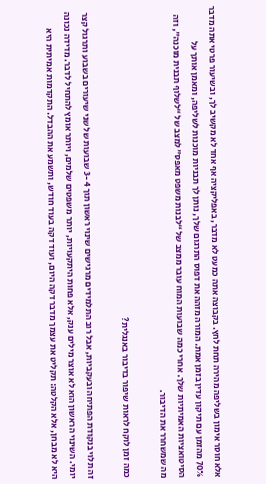אלא חוסר אימון בשליפה מהירה תחת לחץ. בקבוצה אתה כמעט לא מדבר, באפליקציה אף אחד לא מקשיב לך, ובשיעור פרטי אתה מדבר 70% מהזמן עם תיקון עדין בזמן אמת. המורה מזהה את דפוס התרגום שלך, נותן לך תבניות מוכנות לשליפה, ומאמן אותך על הסיטואציות האמיתיות שלך. אחרי כמה שבועות המוח עובר ממצב של “לבנות משפט מאפס” למצב של “לשלוף תבנית מוכנה”, וזה מה שמשחרר את הדיבור.

כמה זמן לוקח לראות שיפור בדיבור באנגלית?

זה תלוי בנקודת הפתיחה ובעקביות, אבל רוב התלמידים מרגישים שינוי ראשון תוך 3-4 שבועות של שני שיעורים בשבוע ותרגול קצר יומי. השינוי הראשון הוא לא אוצר מילים ענק, אלא פחות היתקעויות, יותר משפטים שלמים, ויותר אומץ להתחיל לדבר. מדידה נכונה היא לא מבחן, אלא הקלטה: תקליט את עצמך מדבר דקה היום, ועוד דקה בעוד חודש, ותשמע את ההבדל. התקדמות אמיתית היא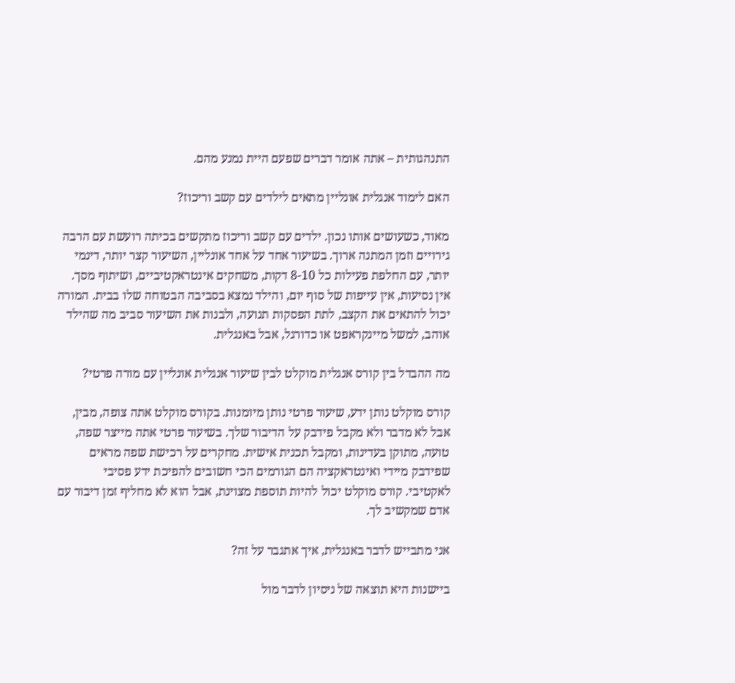התנהגותית – אתה אומר דברים שפעם היית נמנע מהם.

האם לימוד אנגלית אונליין מתאים לילדים עם קשב וריכוז?

מאוד, כשעושים אותו נכון. ילדים עם קשב וריכוז מתקשים בכיתה רועשת עם הרבה גירויים וזמן המתנה ארוך. בשיעור אחד על אחד אונליין, השיעור קצר יותר, דינמי יותר, עם החלפת פעילות כל 8-10 דקות, משחקים אינטראקטיביים, ושיתוף מסך. אין נסיעות, אין עייפות של סוף יום, והילד נמצא בסביבה הבטוחה שלו בבית. המורה יכול להתאים את הקצב, לתת הפסקות תנועה, ולבנות את השיעור סביב מה שהילד אוהב, למשל מיינקראפט או כדורגל, אבל באנגלית.

מה ההבדל בין קורס אנגלית מוקלט לבין שיעור אנגלית אונליין עם מורה פרטי?

קורס מוקלט נותן ידע, שיעור פרטי נותן מיומנות. בקורס מוקלט אתה צופה, מבין, אבל לא מדבר ולא מקבל פידבק על הדיבור שלך. בשיעור פרטי אתה מייצר שפה, טועה, מתוקן בעדינות, ומקבל תכנית אישית. מחקרים על רכישת שפה מראים שפידבק מיידי ואינטראקציה הם הגורמים הכי חשובים להפיכת ידע פסיבי לאקטיבי. קורס מוקלט יכול להיות תוספת מצוינת, אבל הוא לא מחליף זמן דיבור עם אדם שמקשיב לך.

אני מתבייש לדבר באנגלית, איך אתגבר על זה?

ביישנות היא תוצאה של ניסיון לדבר מול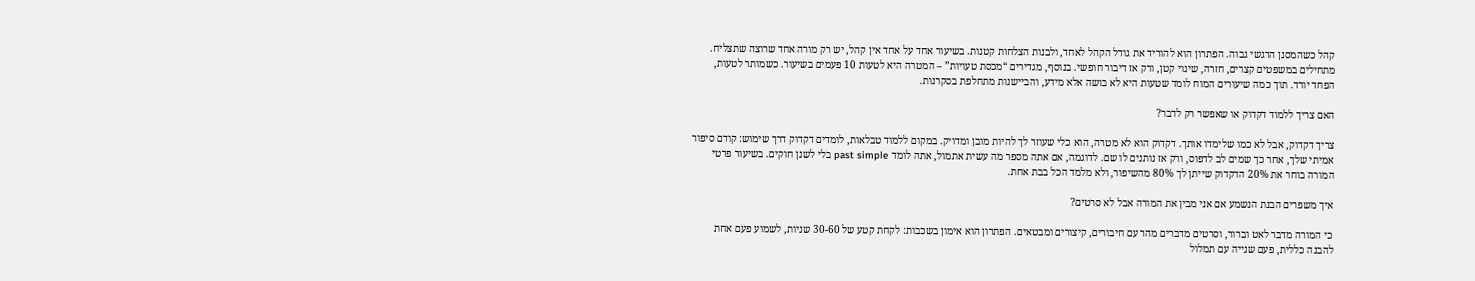קהל כשהמסנן הרגשי גבוה. הפתרון הוא להוריד את גודל הקהל לאחד, ולבנות הצלחות קטנות. בשיעור אחד על אחד אין קהל, יש רק מורה אחד שרוצה שתצליח. מתחילים במשפטים קצרים, חזרה, שינוי קטן, ורק אז דיבור חופשי. בנוסף, מגדירים “מכסת טעויות” – המטרה היא לטעות 10 פעמים בשיעור. כשמותר לטעות, הפחד יורד. תוך כמה שיעורים המוח לומד שטעות היא לא בושה אלא מידע, והביישנות מתחלפת בסקרנות.

האם צריך ללמוד דקדוק או שאפשר רק לדבר?

צריך דקדוק, אבל לא כמו שלימדו אותך. דקדוק הוא לא מטרה, הוא כלי שעוזר לך להיות מובן ומדויק. במקום ללמוד טבלאות, לומדים דקדוק דרך שימוש: קודם סיפור אמיתי שלך, אחר כך שמים לב לדפוס, ורק אז נותנים לו שם. לדוגמה, אם אתה מספר מה עשית אתמול, אתה לומד past simple בלי לשנן חוקים. בשיעור פרטי המורה בוחר את 20% הדקדוק שייתן לך 80% מהשיפור, ולא מלמד הכל בבת אחת.

איך משפרים הבנת הנשמע אם אני מבין את המורה אבל לא סרטים?

כי המורה מדבר לאט וברור, וסרטים מדברים מהר עם חיבורים, קיצורים ומבטאים. הפתרון הוא אימון בשכבות: לקחת קטע של 30-60 שניות, לשמוע פעם אחת להבנה כללית, פעם שנייה עם תמלול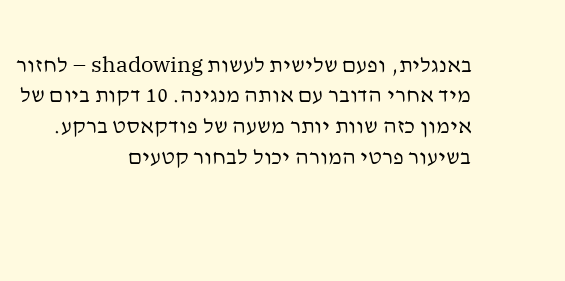באנגלית, ופעם שלישית לעשות shadowing – לחזור מיד אחרי הדובר עם אותה מנגינה. 10 דקות ביום של אימון כזה שוות יותר משעה של פודקאסט ברקע. בשיעור פרטי המורה יכול לבחור קטעים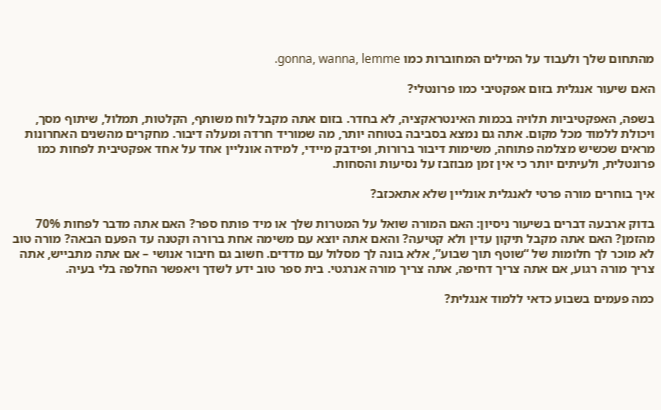מהתחום שלך ולעבוד על המילים המחוברות כמו gonna, wanna, lemme.

האם שיעור אנגלית בזום אפקטיבי כמו פרונטלי?

בשפה, האפקטיביות תלויה בכמות האינטראקציה, לא בחדר. בזום אתה מקבל לוח משותף, הקלטות, תמלול, שיתוף מסך, ויכולת ללמוד מכל מקום. אתה גם נמצא בסביבה בטוחה יותר, מה שמוריד חרדה ומעלה דיבור. מחקרים מהשנים האחרונות מראים שכשיש מצלמה פתוחה, משימות דיבור ברורות, ופידבק מיידי, למידה אונליין אחד על אחד אפקטיבית לפחות כמו פרונטלית, ולעיתים יותר כי אין זמן מבוזבז על נסיעות והסחות.

איך בוחרים מורה פרטי לאנגלית אונליין שלא אתאכזב?

בדוק ארבעה דברים בשיעור ניסיון: האם המורה שואל על המטרות שלך או מיד פותח ספר? האם אתה מדבר לפחות 70% מהזמן? האם אתה מקבל תיקון עדין ולא קטיעה? והאם אתה יוצא עם משימה אחת ברורה וקטנה עד הפעם הבאה? מורה טוב לא מוכר לך חלומות של “שוטף תוך שבוע”, אלא בונה לך מסלול עם מדדים. חשוב גם חיבור אנושי – אם אתה מתבייש, אתה צריך מורה רגוע, אם אתה צריך דחיפה, אתה צריך מורה אנרגטי. בית ספר טוב ידע לשדך ויאפשר החלפה בלי בעיה.

כמה פעמים בשבוע כדאי ללמוד אנגלית?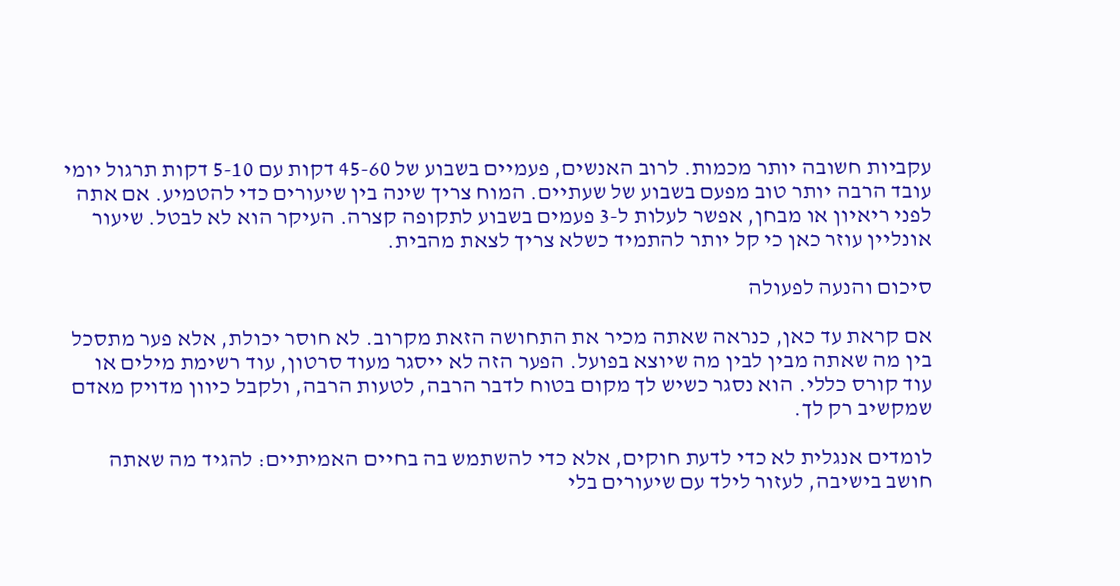עקביות חשובה יותר מכמות. לרוב האנשים, פעמיים בשבוע של 45-60 דקות עם 5-10 דקות תרגול יומי עובד הרבה יותר טוב מפעם בשבוע של שעתיים. המוח צריך שינה בין שיעורים כדי להטמיע. אם אתה לפני ריאיון או מבחן, אפשר לעלות ל-3 פעמים בשבוע לתקופה קצרה. העיקר הוא לא לבטל. שיעור אונליין עוזר כאן כי קל יותר להתמיד כשלא צריך לצאת מהבית.

סיכום והנעה לפעולה

אם קראת עד כאן, כנראה שאתה מכיר את התחושה הזאת מקרוב. לא חוסר יכולת, אלא פער מתסכל בין מה שאתה מבין לבין מה שיוצא בפועל. הפער הזה לא ייסגר מעוד סרטון, עוד רשימת מילים או עוד קורס כללי. הוא נסגר כשיש לך מקום בטוח לדבר הרבה, לטעות הרבה, ולקבל כיוון מדויק מאדם שמקשיב רק לך.

לומדים אנגלית לא כדי לדעת חוקים, אלא כדי להשתמש בה בחיים האמיתיים: להגיד מה שאתה חושב בישיבה, לעזור לילד עם שיעורים בלי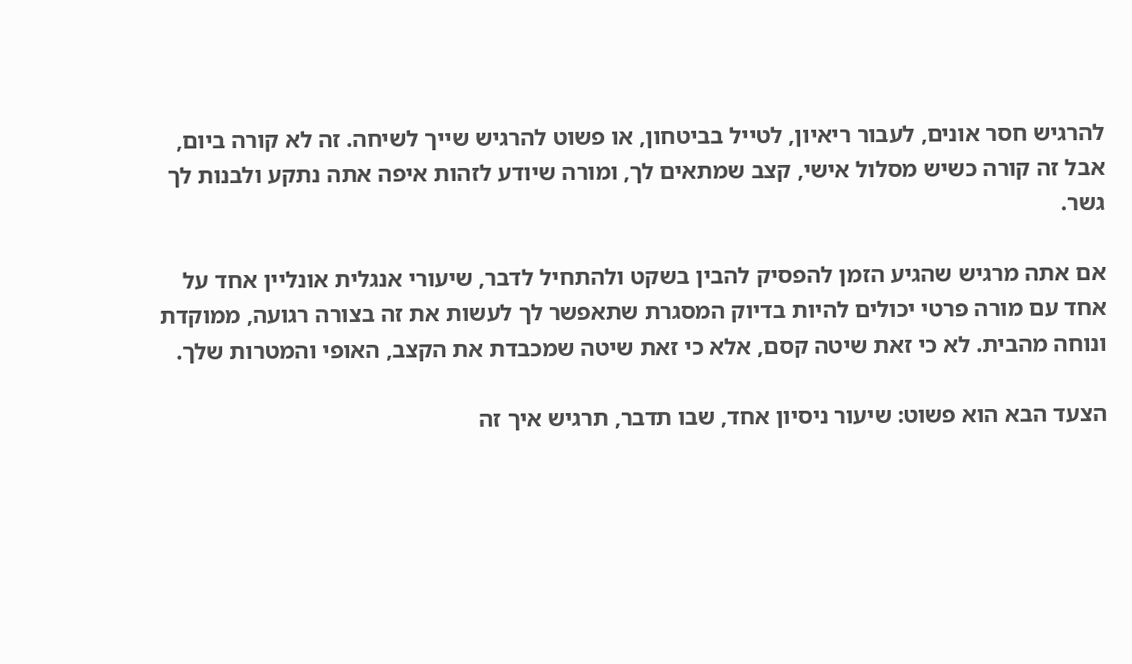להרגיש חסר אונים, לעבור ריאיון, לטייל בביטחון, או פשוט להרגיש שייך לשיחה. זה לא קורה ביום, אבל זה קורה כשיש מסלול אישי, קצב שמתאים לך, ומורה שיודע לזהות איפה אתה נתקע ולבנות לך גשר.

אם אתה מרגיש שהגיע הזמן להפסיק להבין בשקט ולהתחיל לדבר, שיעורי אנגלית אונליין אחד על אחד עם מורה פרטי יכולים להיות בדיוק המסגרת שתאפשר לך לעשות את זה בצורה רגועה, ממוקדת ונוחה מהבית. לא כי זאת שיטה קסם, אלא כי זאת שיטה שמכבדת את הקצב, האופי והמטרות שלך.

הצעד הבא הוא פשוט: שיעור ניסיון אחד, שבו תדבר, תרגיש איך זה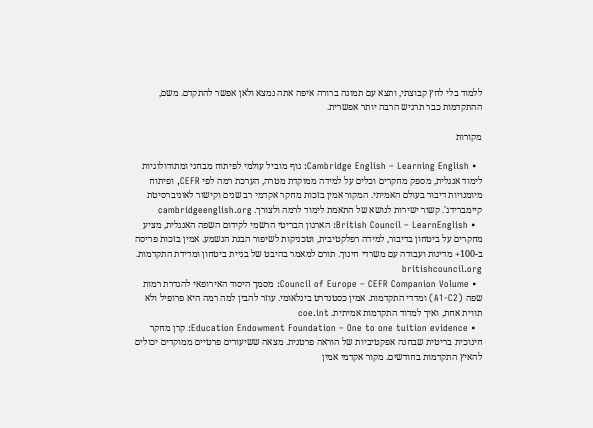ללמוד בלי לחץ קבוצתי, ותצא עם תמונה ברורה איפה אתה נמצא ולאן אפשר להתקדם. משם, ההתקדמות כבר תרגיש הרבה יותר אפשרית.

מקורות

  • Cambridge English – Learning English: גוף מוביל עולמי לפיתוח מבחני ומתודולוגיות לימוד אנגלית, מספק מחקרים וכלים על למידה ממוקדת מטרה, הערכת רמה לפי CEFR, ופיתוח מיומנויות דיבור בעולם האמיתי. המקור אמין בזכות מחקר אקדמי רב שנים וקישור לאוניברסיטת קיימברידג'. קשור ישירות לנושא של התאמת לימוד לרמה ולצורך. cambridgeenglish.org
  • British Council – LearnEnglish: הארגון הבריטי הרשמי לקידום השפה האנגלית, מציע מחקרים על ביטחון בדיבור, למידה רפלקטיבית, וטכניקות לשיפור הבנת הנשמע. אמין בזכות פריסה ב-100+ מדינות ועבודה עם משרדי חינוך. תורם למאמר בהיבט של בניית ביטחון ומדידת התקדמות. britishcouncil.org
  • Council of Europe – CEFR Companion Volume: מסמך היסוד האירופאי להגדרת רמות שפה (A1-C2) ומדדי התקדמות. אמין כסטנדרט בינלאומי. עוזר להבין למה רמה היא פרופיל ולא תווית אחת, ואיך למדוד התקדמות אמיתית. coe.int
  • Education Endowment Foundation – One to one tuition evidence: קרן מחקר חינוכית בריטית שבחנה אפקטיביות של הוראה פרטנית. מצאה ששיעורים פרטיים ממוקדים יכולים להאיץ התקדמות בחודשים. מקור אקדמי אמין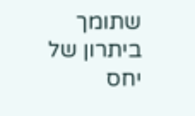שתומך ביתרון של יחס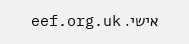אישי. eef.org.uk